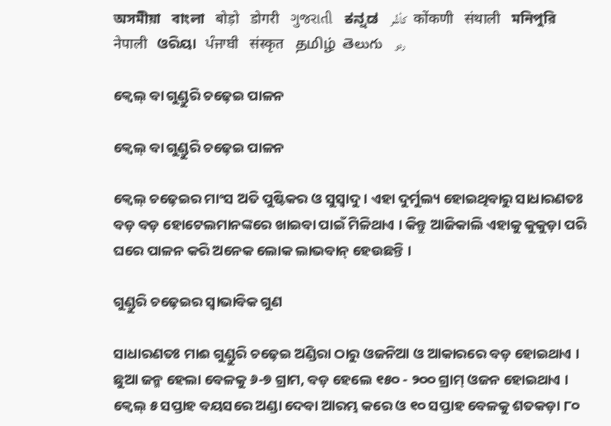অসমীয়া   বাংলা   बोड़ो   डोगरी   ગુજરાતી   ಕನ್ನಡ   كأشُر   कोंकणी   संथाली   মনিপুরি   नेपाली   ଓରିୟା   ਪੰਜਾਬੀ   संस्कृत   தமிழ்  తెలుగు   ردو

କ୍ଵେଲ୍ ବା ଗୁଣ୍ଡୁରି ଚଢ଼େଇ ପାଳନ

କ୍ଵେଲ୍ ବା ଗୁଣ୍ଡୁରି ଚଢ଼େଇ ପାଳନ

କ୍ଵେଲ୍ ଚଢ଼େଇର ମାଂସ ଅତି ପୁଷ୍ଟିକର ଓ ସୁସ୍ଵାଦୁ । ଏହା ଦୁର୍ମୁଲ୍ୟ ହୋଇଥିବାରୁ ସାଧାରଣତଃ ବଡ଼ ବଡ଼ ହୋଟେଲମାନଙ୍କରେ ଖାଇବା ପାଇଁ ମିଳିଥାଏ । କିନ୍ତୁ ଆଜିକାଲି ଏହାକୁ କୁକୁଡ଼ା ପରି ଘରେ ପାଳନ କରି ଅନେକ ଲୋକ ଲାଭବାନ୍ ହେଉଛନ୍ତି ।

ଗୁଣ୍ଡୁରି ଚଢ଼େଇର ସ୍ଵାଭାବିକ ଗୁଣ

ସାଧାରଣତଃ ମାଈ ଗୁଣ୍ଡୁରି ଚଢ଼େଇ ଅଣ୍ଡିରା ଠାରୁ ଓଜନିଆ ଓ ଆକାରରେ ବଡ଼ ହୋଇଥାଏ । ଛୁଆ ଜନ୍ମ ହେଲା ବେଳକୁ ୬-୭ ଗ୍ରାମ, ବଡ଼ ହେଲେ ୧୫୦ - ୨୦୦ ଗ୍ରାମ୍ ଓଜନ ହୋଇଥାଏ । କ୍ଵେଲ୍ ୫ ସପ୍ତାହ ବୟସରେ ଅଣ୍ଡା ଦେବା ଆରମ୍ଭ କରେ ଓ ୧୦ ସପ୍ତାହ ବେଳକୁ ଶତକଡ଼ା ୮୦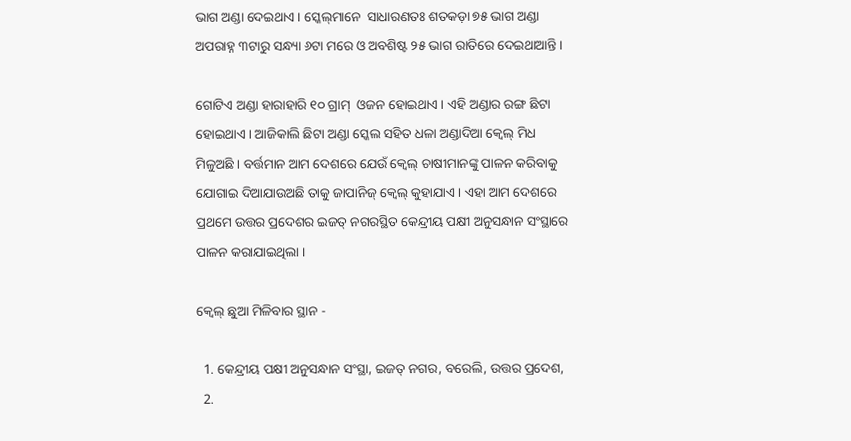ଭାଗ ଅଣ୍ଡା ଦେଇଥାଏ । ସ୍କେଲ୍‌ମାନେ  ସାଧାରଣତଃ ଶତକଡ଼ା ୭୫ ଭାଗ ଅଣ୍ଡା ଅପରାହ୍ନ ୩ଟାରୁ ସନ୍ଧ୍ୟା ୬ଟା ମରେ ଓ ଅବଶିଷ୍ଟ ୨୫ ଭାଗ ରାତିରେ ଦେଇଥାଆନ୍ତି ।

ଗୋଟିଏ ଅଣ୍ଡା ହାରାହାରି ୧୦ ଗ୍ରାମ୍  ଓଜନ ହୋଇଥାଏ । ଏହି ଅଣ୍ଡାର ରଙ୍ଗ ଛିଟା ହୋଇଥାଏ । ଆଜିକାଲି ଛିଟା ଅଣ୍ଡା ସ୍କେଲ ସହିତ ଧଳା ଅଣ୍ଡାଦିଆ କ୍ଵେଲ୍ ମିଧ ମିଳୁଅଛି । ବର୍ତ୍ତମାନ ଆମ ଦେଶରେ ଯେଉଁ କ୍ଵେଲ୍ ଚାଷୀମାନଙ୍କୁ ପାଳନ କରିବାକୁ ଯୋଗାଇ ଦିଆଯାଉଅଛି ତାକୁ ଜାପାନିଜ୍ କ୍ଵେଲ୍ କୁହାଯାଏ । ଏହା ଆମ ଦେଶରେ ପ୍ରଥମେ ଉତ୍ତର ପ୍ରଦେଶର ଇଜତ୍ ନଗରସ୍ଥିତ କେନ୍ଦ୍ରୀୟ ପକ୍ଷୀ ଅନୁସନ୍ଧାନ ସଂସ୍ଥାରେ ପାଳନ କରାଯାଇଥିଲା ।

କ୍ଵେଲ୍ ଛୁଆ ମିଳିବାର ସ୍ଥାନ -

  1. କେନ୍ଦ୍ରୀୟ ପକ୍ଷୀ ଅନୁସନ୍ଧାନ ସଂସ୍ଥା, ଇଜତ୍ ନଗର, ବରେଲି, ଉତ୍ତର ପ୍ରଦେଶ,
  2.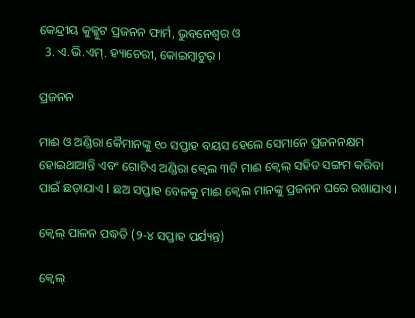କେନ୍ଦ୍ରୀୟ କୁକ୍କୁଟ ପ୍ରଜନନ ଫାର୍ମ, ଭୁବନେଶ୍ଵର ଓ
  3. ଏ.ଭି.ଏମ୍. ହ୍ୟାଚେରୀ, କୋଇମ୍ବାଟୁର୍ ।

ପ୍ରଜନନ

ମାଈ ଓ ଅଣ୍ଡିରା କୈମାନଙ୍କୁ ୧୦ ସପ୍ତାହ ବୟସ ହେଲେ ସେମାନେ ପ୍ରଜନନକ୍ଷମ ହୋଇଥାଆନ୍ତି ଏବଂ ଗୋଟିଏ ଅଣ୍ଡିରା କ୍ଵେଲ ୩ଟି ମାଈ କ୍ଵେଲ୍ ସହିତ ସଙ୍ଗମ କରିବା ପାଇଁ ଛଡ଼ାଯାଏ I ଛଅ ସପ୍ତାହ ବେଳକୁ ମାଈ କ୍ଵେଲ ମାନଙ୍କୁ ପ୍ରଜନନ ଘରେ ରଖାଯାଏ ।

କ୍ଵେଲ୍ ପାଳନ ପଦ୍ଧତି (୨-୪ ସପ୍ତାହ ପର୍ଯ୍ୟନ୍ତ)

କ୍ଵେଲ୍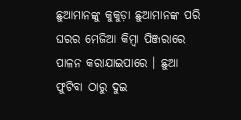ଛୁଆମାନଙ୍କୁ କୁକୁଡ଼ା ଛୁଆମାନଙ୍କ ପରି ଘରର ମେଜିଆ କିମ୍ବା ପିଞ୍ଜରାରେ ପାଳନ କରାଯାଇପାରେ । ଛୁଆ ଫୁଟିବା ଠାରୁ ଦୁଇ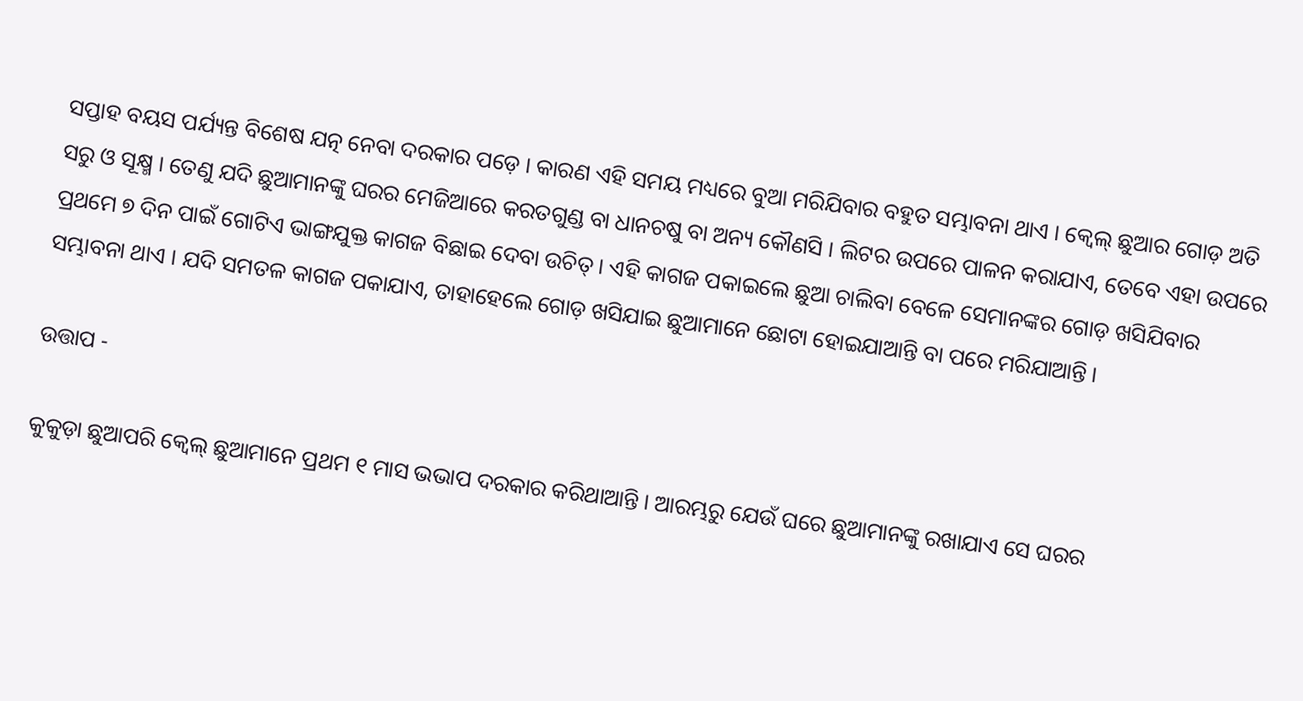ସପ୍ତାହ ବୟସ ପର୍ଯ୍ୟନ୍ତ ବିଶେଷ ଯତ୍ନ ନେବା ଦରକାର ପଡ଼େ । କାରଣ ଏହି ସମୟ ମଧ୍ୟରେ ବୁଆ ମରିଯିବାର ବହୁତ ସମ୍ଭାବନା ଥାଏ । କ୍ଵେଲ୍ ଛୁଆର ଗୋଡ଼ ଅତି ସରୁ ଓ ସୂକ୍ଷ୍ମ । ତେଣୁ ଯଦି ଛୁଆମାନଙ୍କୁ ଘରର ମେଜିଆରେ କରତଗୁଣ୍ଡ ବା ଧାନଚଷୁ ବା ଅନ୍ୟ କୌଣସି । ଲିଟର ଉପରେ ପାଳନ କରାଯାଏ, ତେବେ ଏହା ଉପରେ ପ୍ରଥମେ ୭ ଦିନ ପାଇଁ ଗୋଟିଏ ଭାଙ୍ଗଯୁକ୍ତ କାଗଜ ବିଛାଇ ଦେବା ଉଚିତ୍ । ଏହି କାଗଜ ପକାଇଲେ ଛୁଆ ଚାଲିବା ବେଳେ ସେମାନଙ୍କର ଗୋଡ଼ ଖସିଯିବାର ସମ୍ଭାବନା ଥାଏ । ଯଦି ସମତଳ କାଗଜ ପକାଯାଏ, ତାହାହେଲେ ଗୋଡ଼ ଖସିଯାଇ ଛୁଆମାନେ ଛୋଟା ହୋଇଯାଆନ୍ତି ବା ପରେ ମରିଯାଆନ୍ତି ।

ଉତ୍ତାପ -

କୁକୁଡ଼ା ଛୁଆପରି କ୍ଵେଲ୍ ଛୁଆମାନେ ପ୍ରଥମ ୧ ମାସ ଭଭାପ ଦରକାର କରିଥାଆନ୍ତି । ଆରମ୍ଭରୁ ଯେଉଁ ଘରେ ଛୁଆମାନଙ୍କୁ ରଖାଯାଏ ସେ ଘରର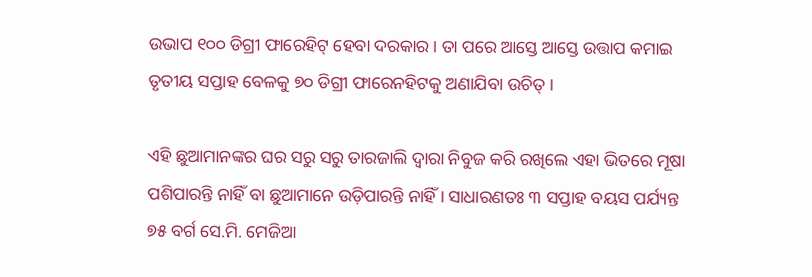ଉଭାପ ୧୦୦ ଡିଗ୍ରୀ ଫାରେହିଟ୍ ହେବା ଦରକାର । ତା ପରେ ଆସ୍ତେ ଆସ୍ତେ ଉତ୍ତାପ କମାଇ ତୃତୀୟ ସପ୍ତାହ ବେଳକୁ ୭୦ ଡିଗ୍ରୀ ଫାରେନହିଟକୁ ଅଣାଯିବା ଉଚିତ୍ ।

ଏହି ଛୁଆମାନଙ୍କର ଘର ସରୁ ସରୁ ତାରଜାଲି ଦ୍ଵାରା ନିବୁଜ କରି ରଖିଲେ ଏହା ଭିତରେ ମୂଷା ପଶିପାରନ୍ତି ନାହିଁ ବା ଛୁଆମାନେ ଉଡ଼ିପାରନ୍ତି ନାହିଁ । ସାଧାରଣତଃ ୩ ସପ୍ତାହ ବୟସ ପର୍ଯ୍ୟନ୍ତ ୭୫ ବର୍ଗ ସେ.ମି. ମେଜିଆ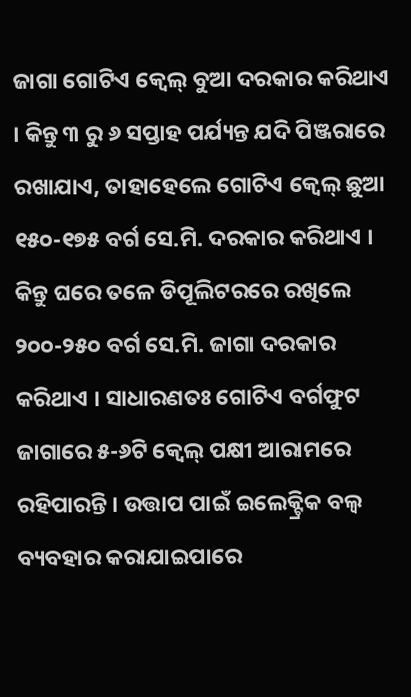ଜାଗା ଗୋଟିଏ କ୍ଵେଲ୍ ବୁଆ ଦରକାର କରିଥାଏ । କିନ୍ତୁ ୩ ରୁ ୬ ସପ୍ତାହ ପର୍ଯ୍ୟନ୍ତ ଯଦି ପିଞ୍ଜରାରେ ରଖାଯାଏ, ତାହାହେଲେ ଗୋଟିଏ କ୍ଵେଲ୍ ଛୁଆ ୧୫୦-୧୭୫ ବର୍ଗ ସେ.ମି. ଦରକାର କରିଥାଏ । କିନ୍ତୁ ଘରେ ତଳେ ଡିପୂଲିଟରରେ ରଖିଲେ ୨୦୦-୨୫୦ ବର୍ଗ ସେ.ମି. ଜାଗା ଦରକାର କରିଥାଏ । ସାଧାରଣତଃ ଗୋଟିଏ ବର୍ଗଫୁଟ ଜାଗାରେ ୫-୬ଟି କ୍ଵେଲ୍ ପକ୍ଷୀ ଆରାମରେ ରହିପାରନ୍ତି । ଉତ୍ତାପ ପାଇଁ ଇଲେକ୍ଟ୍ରିକ ବଲ୍ବ ବ୍ୟବହାର କରାଯାଇପାରେ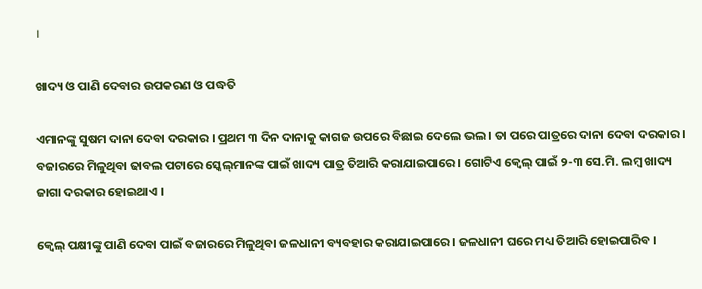।

ଖାଦ୍ୟ ଓ ପାଣି ଦେବାର ଉପକରଣ ଓ ପଦ୍ଧତି

ଏମାନଙ୍କୁ ସୁଷମ ଦାନା ଦେବା ଦରକାର । ପ୍ରଥମ ୩ ଦିନ ଦାନାକୁ କାଗଜ ଉପରେ ବିଛାଇ ଦେଲେ ଭଲ । ତା ପରେ ପାତ୍ରରେ ଦାନା ଦେବା ଦରକାର । ବଜାରରେ ମିଳୁଥିବା ଢାବଲ ପଟାରେ ସ୍କେଲ୍‌ମାନଙ୍କ ପାଇଁ ଖାଦ୍ୟ ପାତ୍ର ତିଆରି କରାଯାଇପାରେ । ଗୋଟିଏ କ୍ଵେଲ୍ ପାଇଁ ୨-୩ ସେ.ମି. ଲମ୍ବ ଖାଦ୍ୟ ଜାଗା ଦରକାର ହୋଇଥାଏ ।

କ୍ଵେଲ୍ ପକ୍ଷୀଙ୍କୁ ପାଣି ଦେବା ପାଇଁ ବଜାରରେ ମିଳୁଥିବା ଜଳଧାନୀ ବ୍ୟବହାର କରାଯାଇପାରେ । ଜଳଧାନୀ ଘରେ ମଧ୍ୟ ତିଆରି ହୋଇପାରିବ ।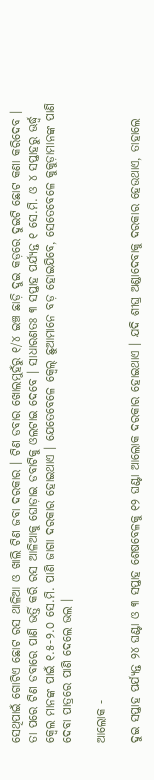ସେଥିପାଇଁ ଗୋଟିଏ ଛୋଟ ରସ ଥାଳିଆ ଓ ଖାଲି ଟିଣ ଜବା ଦରକାର । ଟିଣ ଡବାର ଖୋଲମୁହଁରୁ ୧/୪ ଇଞ୍ଚ ଛାଡ଼ି ଦୁଇ କଡ଼ରେ ଦୁଇଟି ଛୋଟ କଣା କରିଦେବ । ତା ପରେ ଟିଣ ଡବାରେ ପାଣି ଭର୍ତ୍ତି କରି ରସ ଆଳିଆକୁ ଘୋଡ଼ାଇ ଡବାଟିକୁ ଓଲଟାଇ ଦେବେ । ସାଧାରଣତଃ ୩ ସପ୍ତାହ ପର୍ଯ୍ୟନ୍ତ ୧ ସେ.ମି. ଓ ୪ ସପ୍ତାହରୁ ଊର୍ଦ୍ଧ୍ଵ କ୍ଵେଲ ମାନଙ୍କ ପାଇଁ ୧.୫-୨.୦ ସେ.ମି. ପାଣି ଜାଗା ଦରକାର ହୋଇଥାଏ । ଯେତେବେଳେ କ୍ଵେଲ୍ ଛୁଆମାନେ ବଡ଼ ହୋଇଯିବେ, ସେତେବେଳେ କୁକୁଡ଼ାମାନଙ୍କ ପାଣି ଦେବା ପାତ୍ରରେ ପାଣି ଦେଲେ ଭଲ ।

ଆଲୋକ -

ଦୁଇ ସପ୍ତାହ ପର୍ଯ୍ୟନ୍ତ ୨୪ ଘଣ୍ଟା ଓ ୩ ସପ୍ତାହ ଶେଷବେଳକୁ ୧୨ ଘଣ୍ଟା ଆଲୋକ ଦରକାର ହୋଇଥାଏ । ଯଦି ଶୀଘ୍ର ଅଣ୍ଡାଦେବାକୁ ଦରକାର ହେଉଥାଏ, ତାହାଲେ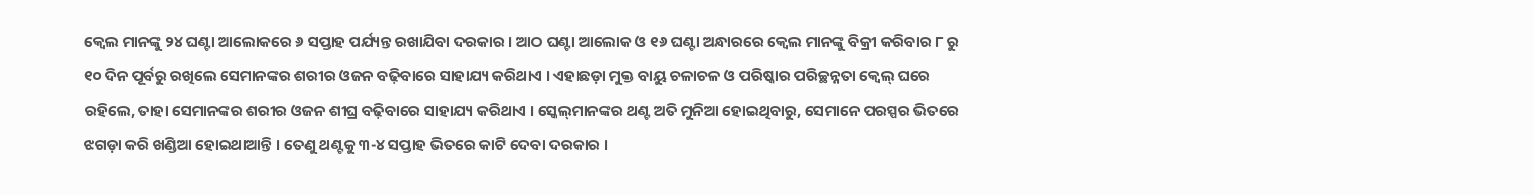କ୍ଵେଲ ମାନଙ୍କୁ ୨୪ ଘଣ୍ଟା ଆଲୋକରେ ୬ ସପ୍ତାହ ପର୍ଯ୍ୟନ୍ତ ରଖାଯିବା ଦରକାର । ଆଠ ଘଣ୍ଟା ଆଲୋକ ଓ ୧୬ ଘଣ୍ଟା ଅନ୍ଧାରରେ କ୍ଵେଲ ମାନଙ୍କୁ ବିକ୍ରୀ କରିବାର ୮ ରୁ ୧୦ ଦିନ ପୂର୍ବରୁ ରଖିଲେ ସେମାନଙ୍କର ଶରୀର ଓଜନ ବଢ଼ିବାରେ ସାହାଯ୍ୟ କରିଥାଏ । ଏହାଛଡ଼ା ମୁକ୍ତ ବାୟୁ ଚଳାଚଳ ଓ ପରିଷ୍କାର ପରିଚ୍ଛନ୍ନତା କ୍ଵେଲ୍ ଘରେ ରହିଲେ, ତାହା ସେମାନଙ୍କର ଶରୀର ଓଜନ ଶୀଘ୍ର ବଢ଼ିବାରେ ସାହାଯ୍ୟ କରିଥାଏ । ସ୍କେଲ୍‌ମାନଙ୍କର ଥଣ୍ଟ ଅତି ମୁନିଆ ହୋଇଥିବାରୁ, ସେମାନେ ପରସ୍ପର ଭିତରେ ଝଗଡ଼ା କରି ଖଣ୍ଡିଆ ହୋଇଥାଆନ୍ତି । ତେଣୁ ଥଣ୍ଟକୁ ୩-୪ ସପ୍ତାହ ଭିତରେ କାଟି ଦେବା ଦରକାର ।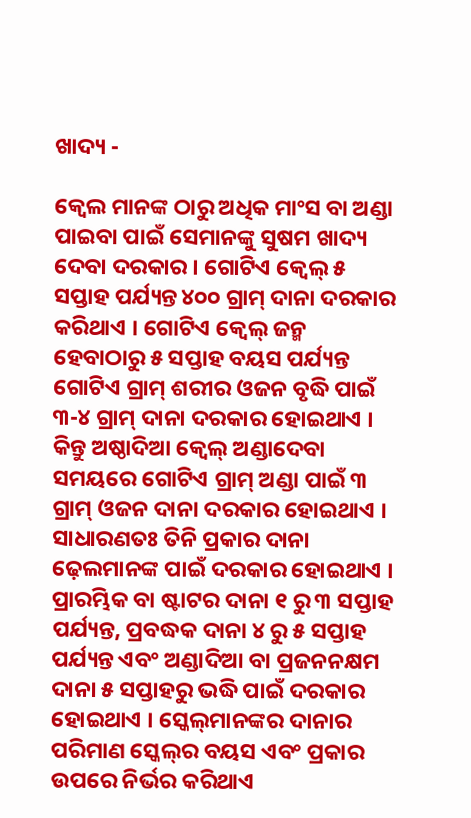ଖାଦ୍ୟ -

କ୍ଵେଲ ମାନଙ୍କ ଠାରୁ ଅଧିକ ମାଂସ ବା ଅଣ୍ଡା ପାଇବା ପାଇଁ ସେମାନଙ୍କୁ ସୁଷମ ଖାଦ୍ୟ ଦେବା ଦରକାର । ଗୋଟିଏ କ୍ଵେଲ୍ ୫ ସପ୍ତାହ ପର୍ଯ୍ୟନ୍ତ ୪୦୦ ଗ୍ରାମ୍ ଦାନା ଦରକାର କରିଥାଏ । ଗୋଟିଏ କ୍ଵେଲ୍ ଜନ୍ମ ହେବାଠାରୁ ୫ ସପ୍ତାହ ବୟସ ପର୍ଯ୍ୟନ୍ତ ଗୋଟିଏ ଗ୍ରାମ୍ ଶରୀର ଓଜନ ବୃଦ୍ଧି ପାଇଁ ୩-୪ ଗ୍ରାମ୍ ଦାନା ଦରକାର ହୋଇଥାଏ । କିନ୍ତୁ ଅଷ୍ଠାଦିଆ କ୍ଵେଲ୍ ଅଣ୍ଡାଦେବା ସମୟରେ ଗୋଟିଏ ଗ୍ରାମ୍ ଅଣ୍ଡା ପାଇଁ ୩ ଗ୍ରାମ୍ ଓଜନ ଦାନା ଦରକାର ହୋଇଥାଏ । ସାଧାରଣତଃ ତିନି ପ୍ରକାର ଦାନା ଢ଼େଲମାନଙ୍କ ପାଇଁ ଦରକାର ହୋଇଥାଏ । ପ୍ରାରମ୍ଭିକ ବା ଷ୍ଟାଟର ଦାନା ୧ ରୁ ୩ ସପ୍ତାହ ପର୍ଯ୍ୟନ୍ତ, ପ୍ରବଦ୍ଧକ ଦାନା ୪ ରୁ ୫ ସପ୍ତାହ ପର୍ଯ୍ୟନ୍ତ ଏବଂ ଅଣ୍ଡାଦିଆ ବା ପ୍ରଜନନକ୍ଷମ ଦାନା ୫ ସପ୍ତାହରୁ ଭଦ୍ଧି ପାଇଁ ଦରକାର ହୋଇଥାଏ । ସ୍କେଲ୍‌ମାନଙ୍କର ଦାନାର ପରିମାଣ ସ୍କେଲ୍‌ର ବୟସ ଏବଂ ପ୍ରକାର ଉପରେ ନିର୍ଭର କରିଥାଏ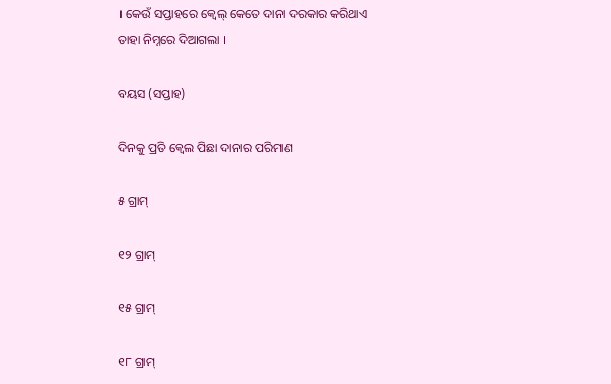। କେଉଁ ସପ୍ତାହରେ କ୍ଵେଲ୍ କେତେ ଦାନା ଦରକାର କରିଥାଏ ତାହା ନିମ୍ନରେ ଦିଆଗଲା ।

ବୟସ (ସପ୍ତାହ)

ଦିନକୁ ପ୍ରତି କ୍ଵେଲ ପିଛା ଦାନାର ପରିମାଣ

୫ ଗ୍ରାମ୍

୧୨ ଗ୍ରାମ୍

୧୫ ଗ୍ରାମ୍

୧୮ ଗ୍ରାମ୍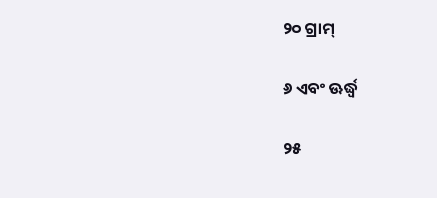୨୦ ଗ୍ରାମ୍

୬ ଏବଂ ଊର୍ଦ୍ଧ୍ଵ

୨୫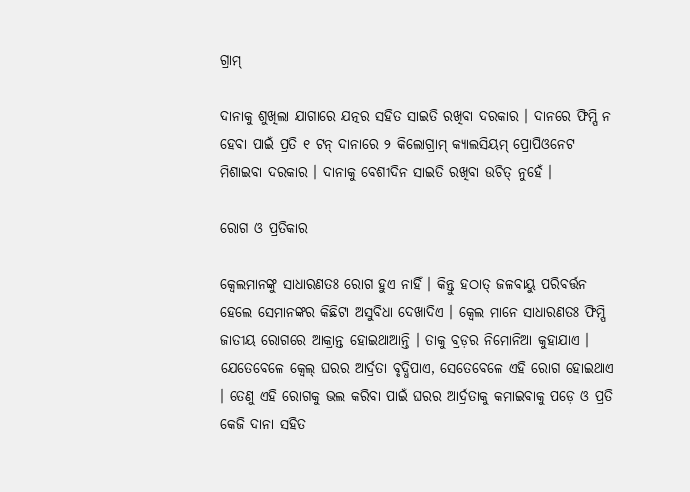ଗ୍ରାମ୍

ଦାନାକୁ ଶୁଖିଲା ଯାଗାରେ ଯତ୍ନର ସହିତ ସାଇତି ରଖିବା ଦରକାର । ଦାନରେ ଫିମ୍ପି ନ ହେବା ପାଇଁ ପ୍ରତି ୧ ଟନ୍ ଦାନାରେ ୨ କିଲୋଗ୍ରାମ୍ କ୍ୟାଲସିୟମ୍ ପ୍ରୋପିଓନେଟ ମିଶାଇବା ଦରକାର । ଦାନାକୁ ବେଶୀଦିନ ସାଇତି ରଖିବା ଉଚିତ୍ ନୁହେଁ ।

ରୋଗ ଓ ପ୍ରତିକାର

କ୍ଵେଲମାନଙ୍କୁ ସାଧାରଣତଃ ରୋଗ ହୁଏ ନାହିଁ । କିନ୍ତୁ ହଠାତ୍ ଜଳବାୟୁ ପରିବର୍ତ୍ତନ ହେଲେ ସେମାନଙ୍କର କିଛିଟା ଅସୁବିଧା ଦେଖାଦିଏ । କ୍ଵେଲ ମାନେ ସାଧାରଣତଃ ଫିମ୍ପି ଜାତୀୟ ରୋଗରେ ଆକ୍ରାନ୍ତ ହୋଇଥାଆନ୍ତି । ତାକୁ ବ୍ରଡ଼ର ନିମୋନିଆ କୁହାଯାଏ । ଯେତେବେଳେ କ୍ଵେଲ୍ ଘରର ଆର୍ଦ୍ରତା ବୃଦ୍ଧିପାଏ, ସେତେବେଳେ ଏହି ରୋଗ ହୋଇଥାଏ । ତେଣୁ ଏହି ରୋଗକୁ ଭଲ କରିବା ପାଇଁ ଘରର ଆର୍ଦ୍ରତାକୁ କମାଇବାକୁ ପଡ଼େ ଓ ପ୍ରତି କେଜି ଦାନା ସହିତ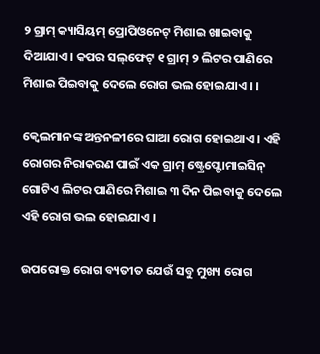୨ ଗ୍ରାମ୍ କ୍ୟାସିୟମ୍ ପ୍ରୋପିଓନେଟ୍ ମିଶାଇ ଖାଇବାକୁ ଦିଆଯାଏ । କପର ସଲ୍‌ଫେଟ୍ ୧ ଗ୍ରାମ୍ ୨ ଲିଟର ପାଣିରେ ମିଶାଇ ପିଇବାକୁ ଦେଲେ ରୋଗ ଭଲ ହୋଇଯାଏ । ।

କ୍ଵେଲମାନଙ୍କ ଅନ୍ତନଳୀରେ ଘାଆ ରୋଗ ହୋଇଥାଏ । ଏହି ରୋଗର ନିରାକରଣ ପାଇଁ ଏକ ଗ୍ରାମ୍ ଷ୍ଟ୍ରେପ୍ଟୋମାଇସିନ୍ ଗୋଟିଏ ଲିଟର ପାଣିରେ ମିଶାଇ ୩ ଦିନ ପିଇବାକୁ ଦେଲେ ଏହି ରୋଗ ଭଲ ହୋଇଯାଏ ।

ଉପରୋକ୍ତ ରୋଗ ବ୍ୟତୀତ ଯେଉଁ ସବୁ ମୁଖ୍ୟ ରୋଗ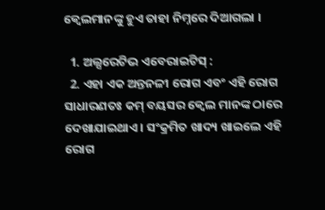କ୍ଵେଲମାନଙ୍କୁ ହୁଏ ତାହା ନିମ୍ନରେ ଦିଆଗଲା ।

  1. ଅଲ୍ସରେଟିଭ ଏବେରାଇଟିସ୍ :
  2. ଏହା ଏକ ଅନ୍ତନଳୀ ରୋଗ ଏବଂ ଏହି ରୋଗ ସାଧାରଣତଃ କମ୍ ବୟସର କ୍ଵେଲ ମାନଙ୍କ ଠାରେ ଦେଖାଯାଇଥାଏ । ସଂକ୍ରମିତ ଖାଦ୍ୟ ଖାଇଲେ ଏହି ରୋଗ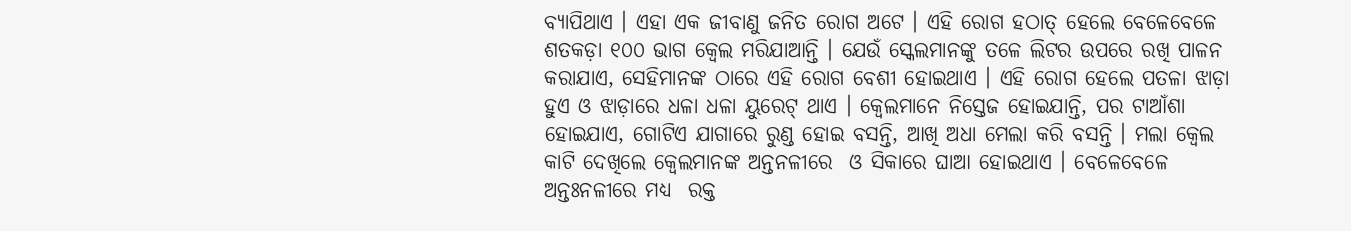ବ୍ୟାପିଥାଏ । ଏହା ଏକ ଜୀବାଣୁ ଜନିତ ରୋଗ ଅଟେ । ଏହି ରୋଗ ହଠାତ୍ ହେଲେ ବେଳେବେଳେ ଶତକଡ଼ା ୧୦୦ ଭାଗ କ୍ଵେଲ ମରିଯାଆନ୍ତି । ଯେଉଁ ସ୍କେଲମାନଙ୍କୁ ତଳେ ଲିଟର ଉପରେ ରଖି ପାଳନ କରାଯାଏ, ସେହିମାନଙ୍କ ଠାରେ ଏହି ରୋଗ ବେଶୀ ହୋଇଥାଏ । ଏହି ରୋଗ ହେଲେ ପତଳା ଝାଡ଼ା ହୁଏ ଓ ଝାଡ଼ାରେ ଧଳା ଧଳା ୟୁରେଟ୍ ଥାଏ । କ୍ଵେଲମାନେ ନିସ୍ତେଜ ହୋଇଯାନ୍ତି, ପର ଟାଆଁଶା ହୋଇଯାଏ, ଗୋଟିଏ ଯାଗାରେ ରୁଣ୍ଡ ହୋଇ ବସନ୍ତି, ଆଖି ଅଧା ମେଲା କରି ବସନ୍ତି । ମଲା କ୍ଵେଲ କାଟି ଦେଖିଲେ କ୍ଵେଲମାନଙ୍କ ଅନ୍ତନଳୀରେ  ଓ ସିକାରେ ଘାଆ ହୋଇଥାଏ । ବେଳେବେଳେ ଅନ୍ତଃନଳୀରେ ମଧ୍ୟ  ରକ୍ତ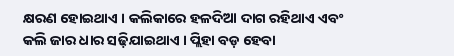କ୍ଷରଣ ହୋଇଥାଏ । କଲିକାରେ ହଳଦିଆ ଦାଗ ରହିଥାଏ ଏବଂ କଲି ଜାର ଧାର ସଢ଼ିଯାଇଥାଏ । ପ୍ଲିହା ବଡ଼ ହେବା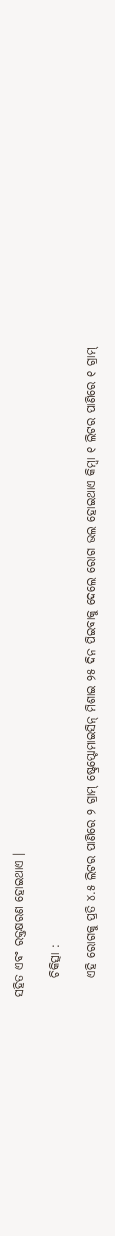ସହିତ ଏବଂ ରକ୍ତକ୍ଷରଣ ହୋଇଥାଏ ।

    ଚିକିତ୍ସା :

    ଏହି ରୋଗକୁ ପ୍ରତି ୪.୫ ଲିଟର ପାଣିରେ ୨ ଗ୍ରାମ୍ ଷ୍ଟ୍ରେପ୍ଟୋମାଇସିନ୍ ମିଶାଇ ୨୫ ଦିନ ପିଇବାକୁ ଦେଲେ ରୋଗ ଭଲ ହୋଇଥାଏ କିମ୍ବା ୧ ଲିଟର ପାଣିରେ ୧ ଗ୍ରାମ୍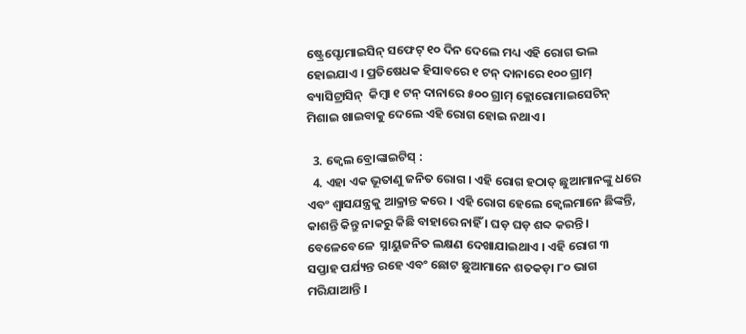ଷ୍ଟ୍ରେପ୍ଟୋମାଇସିନ୍ ସଫେଟ୍ ୧୦ ଦିନ ଦେଲେ ମଧ୍ୟ ଏହି ରୋଗ ଭଲ  ହୋଇଯାଏ । ପ୍ରତିଷେଧକ ହିସାବରେ ୧ ଟନ୍ ଦାନାରେ ୧୦୦ ଗ୍ରାମ୍ ବ୍ୟାସିଟ୍ରାସିନ୍  କିମ୍ବା ୧ ଟନ୍ ଦାନାରେ ୫୦୦ ଗ୍ରାମ୍ କ୍ଲୋରୋମାଇସେଟିନ୍ ମିଶାଇ ଖାଇବାକୁ ଦେଲେ ଏହି ରୋଗ ହୋଇ ନଥାଏ ।

  3. କ୍ଵେଲ ବ୍ରୋଙ୍କାଇଟିସ୍ :
  4. ଏହା ଏକ ଭୂତାଣୁ ଜନିତ ରୋଗ । ଏହି ରୋଗ ହଠାତ୍ ଛୁଆମାନଙ୍କୁ ଧରେ ଏବଂ ଶ୍ଵାସଯନ୍ତ୍ରକୁ ଆକ୍ରାନ୍ତ କରେ । ଏହି ରୋଗ ହେଲେ କ୍ଵେଲମାନେ ଛିଙ୍କନ୍ତି, କାଶନ୍ତି କିନ୍ତୁ ନାକରୁ କିଛି ବାହାରେ ନାହିଁ । ଘଡ଼ ଘଡ଼ ଶବ୍ଦ କରନ୍ତି । ବେଳେବେଳେ  ସ୍ନାୟୁଜନିତ ଲକ୍ଷଣ ଦେଖାଯାଇଥାଏ । ଏହି ରୋଗ ୩ ସପ୍ତାହ ପର୍ଯ୍ୟନ୍ତ ରହେ ଏବଂ ଛୋଟ ଛୁଆମାନେ ଶତକଡ଼ା ୮୦ ଭାଗ ମରିଯାଆନ୍ତି ।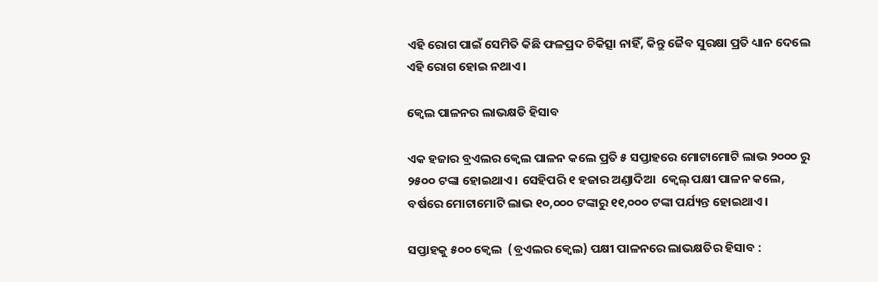ଏହି ରୋଗ ପାଇଁ ସେମିତି କିଛି ଫଳପ୍ରଦ ଚିକିତ୍ସା ନାହିଁ, କିନ୍ତୁ ଜୈବ ସୁରକ୍ଷା ପ୍ରତି ଧ୍ୟାନ ଦେଲେ ଏହି ରୋଗ ହୋଇ ନଥାଏ ।

କ୍ଵେଲ ପାଳନର ଲାଭକ୍ଷତି ହିସାବ

ଏକ ହଜାର ବ୍ରଏଲର କ୍ଵେଲ ପାଳନ କଲେ ପ୍ରତି ୫ ସପ୍ତାହରେ ମୋଟାମୋଟି ଲାଭ ୨୦୦୦ ରୁ ୨୫୦୦ ଟଙ୍କା ହୋଇଥାଏ । ସେହିପରି ୧ ହଜାର ଅଣ୍ଡାଦିଆ  କ୍ଵେଲ୍ ପକ୍ଷୀ ପାଳନ କଲେ, ବର୍ଷରେ ମୋଟାମୋଟି ଲାଭ ୧୦,୦୦୦ ଟଙ୍କାରୁ ୧୧,୦୦୦ ଟଙ୍କା ପର୍ଯ୍ୟନ୍ତ ହୋଇଥାଏ ।

ସପ୍ତାହକୁ ୫୦୦ କ୍ଵେଲ  (ବ୍ରଏଲର କ୍ଵେଲ) ପକ୍ଷୀ ପାଳନରେ ଲାଭକ୍ଷତିର ହିସାବ :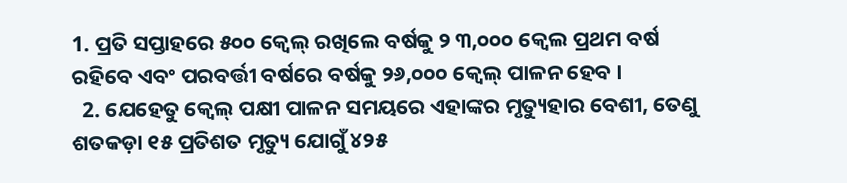1. ପ୍ରତି ସପ୍ତାହରେ ୫୦୦ କ୍ଵେଲ୍ ରଖିଲେ ବର୍ଷକୁ ୨ ୩,୦୦୦ କ୍ଵେଲ ପ୍ରଥମ ବର୍ଷ ରହିବେ ଏବଂ ପରବର୍ତ୍ତୀ ବର୍ଷରେ ବର୍ଷକୁ ୨୬,୦୦୦ କ୍ଵେଲ୍ ପାଳନ ହେବ ।
  2. ଯେହେତୁ କ୍ଵେଲ୍ ପକ୍ଷୀ ପାଳନ ସମୟରେ ଏହାଙ୍କର ମୃତ୍ୟୁହାର ବେଶୀ, ତେଣୁ ଶତକଡ଼ା ୧୫ ପ୍ରତିଶତ ମୃତ୍ୟୁ ଯୋଗୁଁ ୪୨୫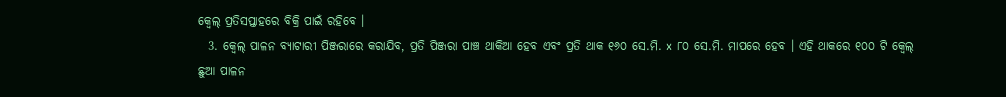କ୍ଵେଲ୍ ପ୍ରତିସପ୍ତାହରେ ବିକ୍ରି ପାଇଁ ରହିବେ ।
  3. କ୍ଵେଲ୍ ପାଳନ ବ୍ୟାଟାରୀ ପିଞ୍ଜରାରେ କରାଯିବ, ପ୍ରତି ପିଞ୍ଜରା ପାଞ୍ଚ ଥାକିଆ ହେବ ଏବଂ ପ୍ରତି ଥାକ ୧୬୦ ସେ.ମି. x ୮୦ ସେ.ମି. ମାପରେ ହେବ । ଏହି ଥାକରେ ୧୦୦ ଟି କ୍ଵେଲ୍ ଛୁଆ ପାଳନ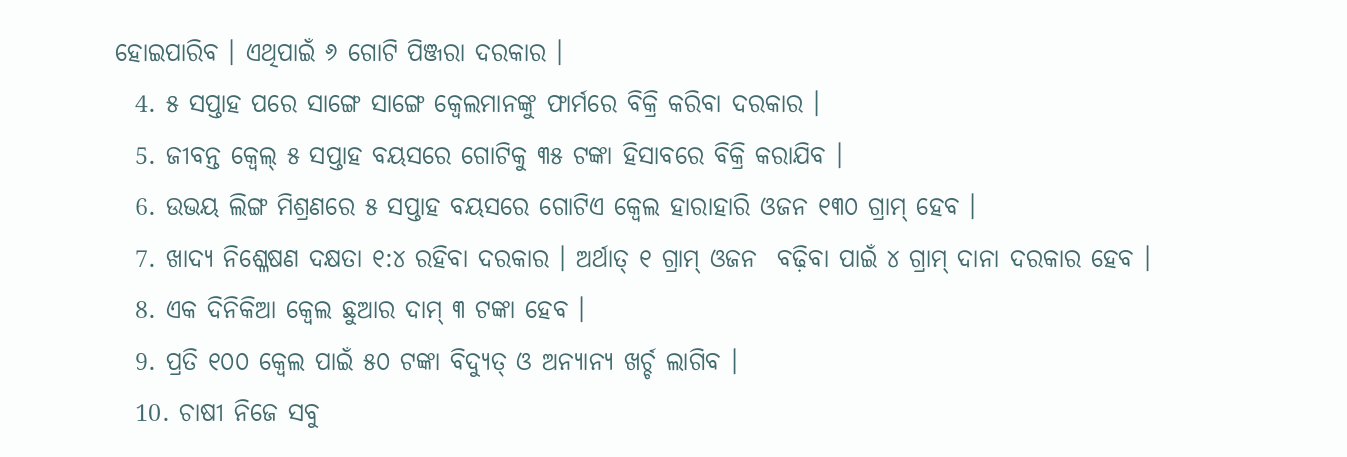ହୋଇପାରିବ । ଏଥିପାଇଁ ୬ ଗୋଟି ପିଞ୍ଜରା ଦରକାର ।
  4. ୫ ସପ୍ତାହ ପରେ ସାଙ୍ଗେ ସାଙ୍ଗେ କ୍ଵେଲମାନଙ୍କୁ ଫାର୍ମରେ ବିକ୍ରି କରିବା ଦରକାର ।
  5. ଜୀବନ୍ତ କ୍ଵେଲ୍ ୫ ସପ୍ତାହ ବୟସରେ ଗୋଟିକୁ ୩୫ ଟଙ୍କା ହିସାବରେ ବିକ୍ରି କରାଯିବ ।
  6. ଉଭୟ ଲିଙ୍ଗ ମିଶ୍ରଣରେ ୫ ସପ୍ତାହ ବୟସରେ ଗୋଟିଏ କ୍ଵେଲ ହାରାହାରି ଓଜନ ୧୩୦ ଗ୍ରାମ୍ ହେବ ।
  7. ଖାଦ୍ୟ ନିଶ୍ଳେଷଣ ଦକ୍ଷତା ୧:୪ ରହିବା ଦରକାର । ଅର୍ଥାତ୍ ୧ ଗ୍ରାମ୍ ଓଜନ  ବଢ଼ିବା ପାଇଁ ୪ ଗ୍ରାମ୍ ଦାନା ଦରକାର ହେବ ।
  8. ଏକ ଦିନିକିଆ କ୍ଵେଲ ଛୁଆର ଦାମ୍ ୩ ଟଙ୍କା ହେବ ।
  9. ପ୍ରତି ୧୦୦ କ୍ଵେଲ ପାଇଁ ୫୦ ଟଙ୍କା ବିଦ୍ୟୁତ୍ ଓ ଅନ୍ୟାନ୍ୟ ଖର୍ଚ୍ଚ ଲାଗିବ ।
  10. ଚାଷୀ ନିଜେ ସବୁ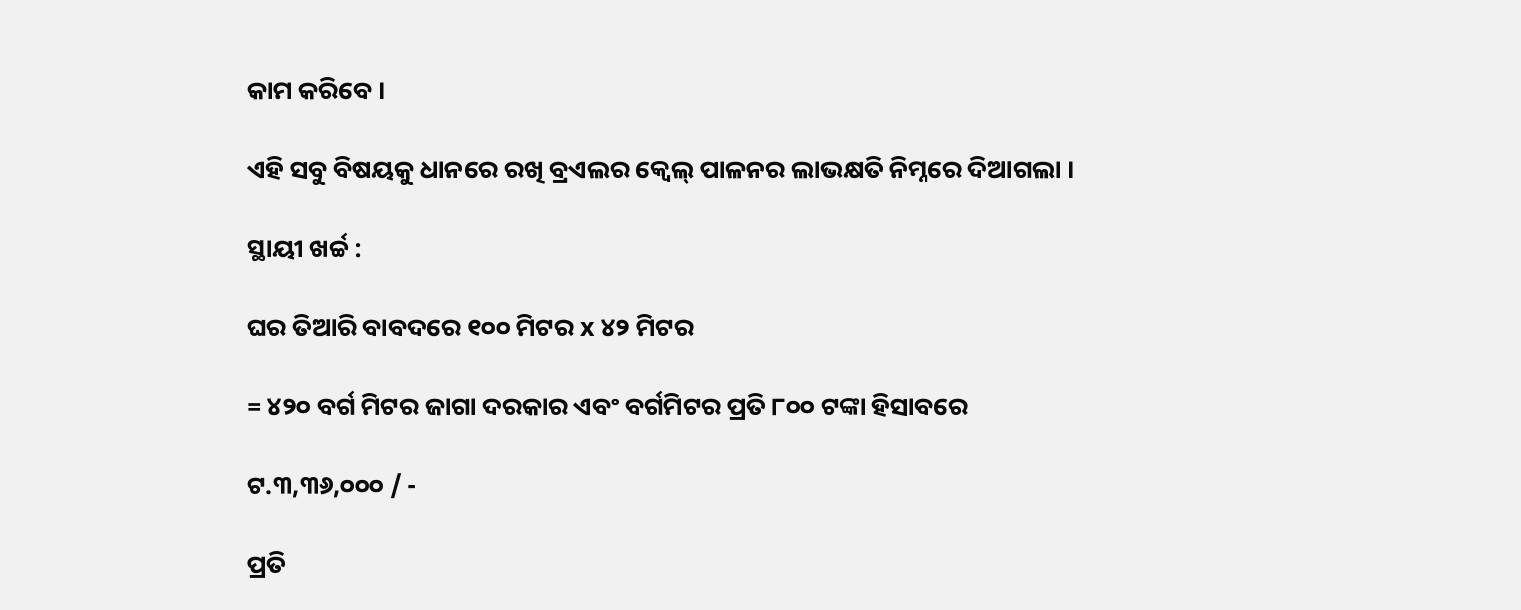କାମ କରିବେ ।

ଏହି ସବୁ ବିଷୟକୁ ଧାନରେ ରଖି ବ୍ରଏଲର କ୍ଵେଲ୍ ପାଳନର ଲାଭକ୍ଷତି ନିମ୍ନରେ ଦିଆଗଲା ।

ସ୍ଥାୟୀ ଖର୍ଚ୍ଚ :

ଘର ତିଆରି ବାବଦରେ ୧୦୦ ମିଟର x ୪୨ ମିଟର

= ୪୨୦ ବର୍ଗ ମିଟର ଜାଗା ଦରକାର ଏବଂ ବର୍ଗମିଟର ପ୍ରତି ୮୦୦ ଟଙ୍କା ହିସାବରେ

ଟ.୩,୩୬,୦୦୦ / -

ପ୍ରତି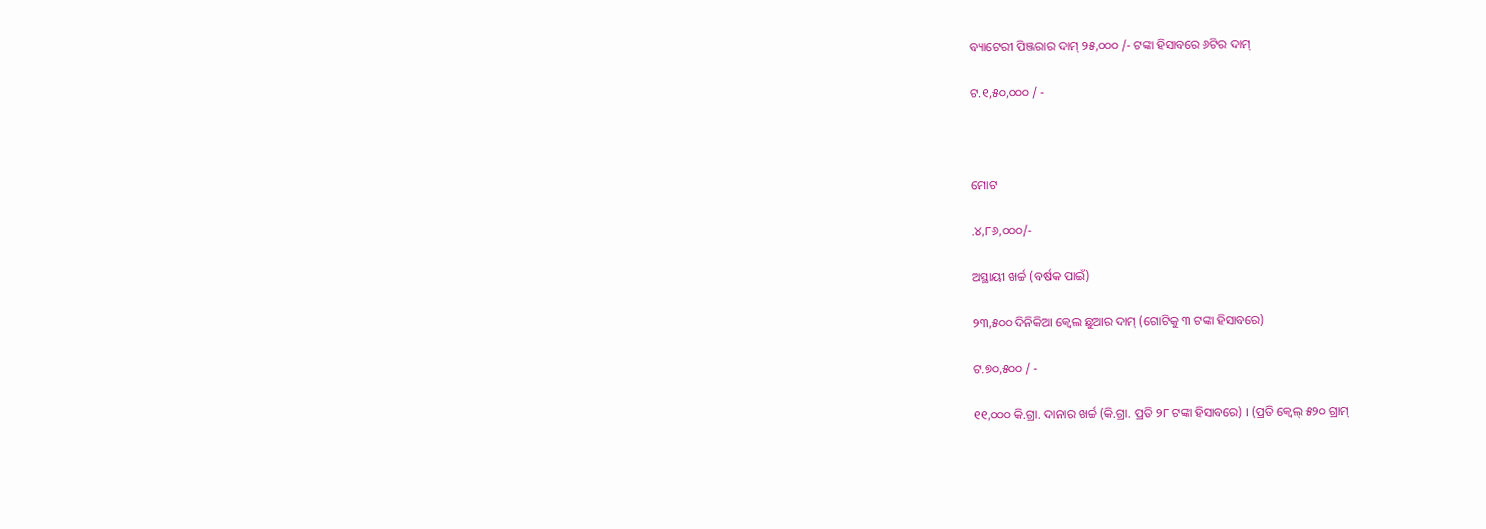ବ୍ୟାଟେରୀ ପିଞ୍ଜରାର ଦାମ୍ ୨୫,୦୦୦ /- ଟଙ୍କା ହିସାବରେ ୬ଟିର ଦାମ୍

ଟ.୧,୫୦,୦୦୦ / -



ମୋଟ

.୪,୮୬,୦୦୦/-

ଅସ୍ଥାୟୀ ଖର୍ଚ୍ଚ (ବର୍ଷକ ପାଇଁ)

୨୩,୫୦୦ ଦିନିକିଆ କ୍ଵେଲ ଛୁଆର ଦାମ୍ (ଗୋଟିକୁ ୩ ଟଙ୍କା ହିସାବରେ)

ଟ.୭୦,୫୦୦ / -

୧୧,୦୦୦ କି.ଗ୍ରା. ଦାନାର ଖର୍ଚ୍ଚ (କି.ଗ୍ରା. ପ୍ରତି ୨୮ ଟଙ୍କା ହିସାବରେ) । (ପ୍ରତି କ୍ଵେଲ୍ ୫୨୦ ଗ୍ରାମ୍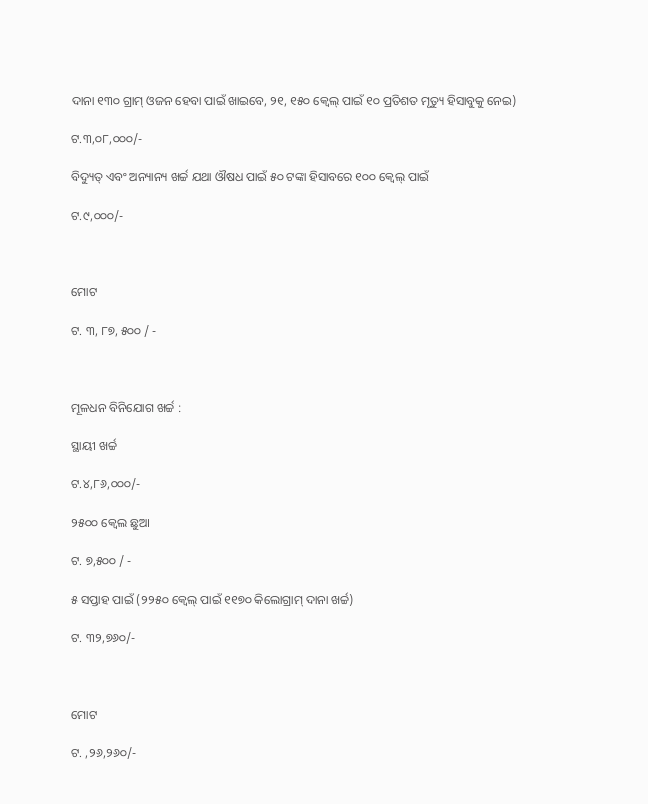ଦାନା ୧୩୦ ଗ୍ରାମ୍ ଓଜନ ହେବା ପାଇଁ ଖାଇବେ, ୨୧, ୧୫୦ କ୍ଵେଲ୍ ପାଇଁ ୧୦ ପ୍ରତିଶତ ମୃତ୍ୟୁ ହିସାବୁକୁ ନେଇ)

ଟ.୩,୦୮,୦୦୦/-

ବିଦ୍ୟୁତ୍ ଏବଂ ଅନ୍ୟାନ୍ୟ ଖର୍ଚ୍ଚ ଯଥା ଔଷଧ ପାଇଁ ୫୦ ଟଙ୍କା ହିସାବରେ ୧୦୦ କ୍ଵେଲ୍ ପାଇଁ

ଟ.୯,୦୦୦/-



ମୋଟ

ଟ. ୩, ୮୭, ୫୦୦ / -



ମୂଳଧନ ବିନିଯୋଗ ଖର୍ଚ୍ଚ :

ସ୍ଥାୟୀ ଖର୍ଚ୍ଚ

ଟ.୪,୮୬,୦୦୦/-

୨୫୦୦ କ୍ଵେଲ ଛୁଆ

ଟ. ୭,୫୦୦ / -

୫ ସପ୍ତାହ ପାଇଁ (୨୨୫୦ କ୍ଵେଲ୍ ପାଇଁ ୧୧୭୦ କିଲୋଗ୍ରାମ୍ ଦାନା ଖର୍ଚ୍ଚ)

ଟ. ୩୨,୭୬୦/-



ମୋଟ

ଟ. ,୨୬,୨୬୦/-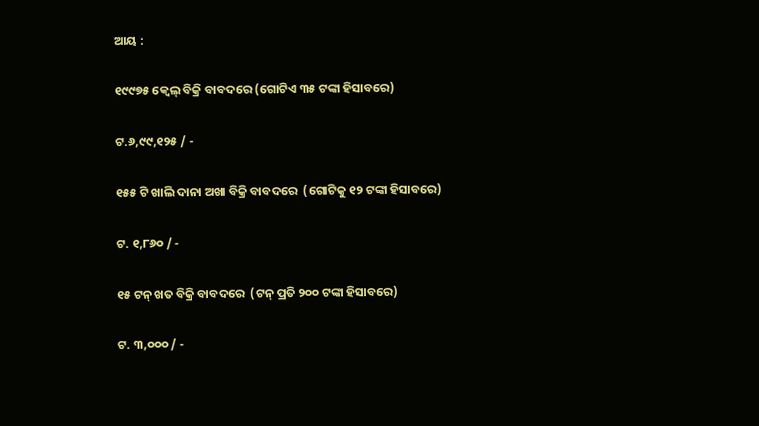ଆୟ :

୧୯୯୭୫ କ୍ଵେଲ୍ ବିକ୍ରି ବାବଦରେ (ଗୋଟିଏ ୩୫ ଟଙ୍କା ହିସାବରେ)

ଟ.୬,୯୯,୧୨୫ / -

୧୫୫ ଟି ଖାଲି ଦାନା ଅଖା ବିକ୍ରି ବାବଦରେ  (ଗୋଟିକୁ ୧୨ ଟଙ୍କା ହିସାବରେ)

ଟ. ୧,୮୬୦ / -

୧୫ ଟନ୍ ଖତ ବିକ୍ରି ବାବଦରେ  (ଟନ୍ ପ୍ରତି ୨୦୦ ଟଙ୍କା ହିସାବରେ)

ଟ. ୩,୦୦୦ / -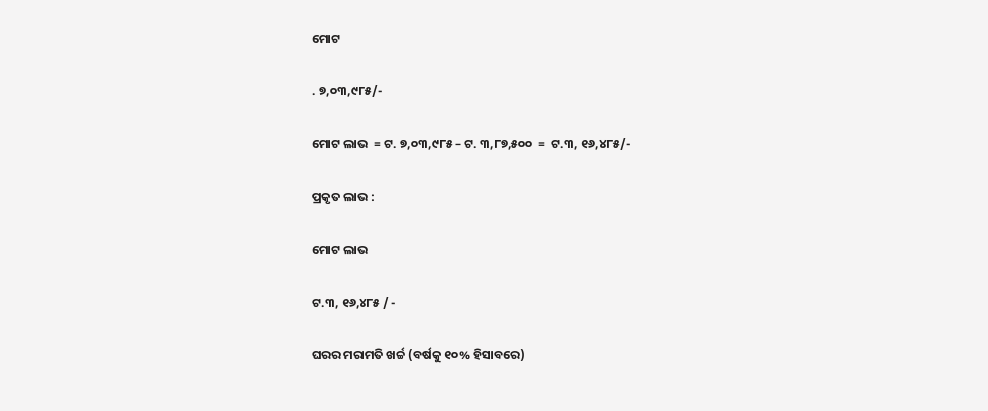ମୋଟ

. ୭,୦୩,୯୮୫/-

ମୋଟ ଲାଭ  = ଟ. ୭,୦୩,୯୮୫ – ଟ. ୩,୮୭,୫୦୦  =  ଟ.୩, ୧୬,୪୮୫/-

ପ୍ରକୃତ ଲାଭ :

ମୋଟ ଲାଭ

ଟ.୩, ୧୬,୪୮୫ / -

ଘରର ମରାମତି ଖର୍ଚ୍ଚ (ବର୍ଷକୁ ୧୦% ହିସାବରେ)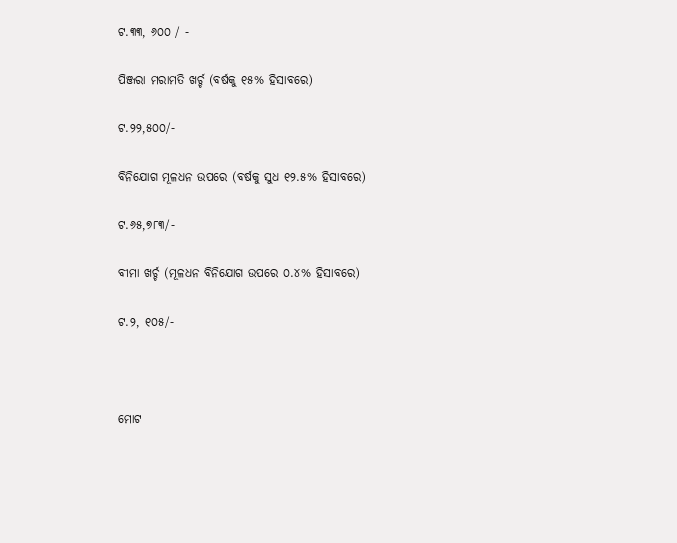ଟ.୩୩, ୬୦୦ / -

ପିଞ୍ଜରା ମରାମତି ଖର୍ଚ୍ଚ (ବର୍ଷକୁ ୧୫% ହିସାବରେ)

ଟ.୨୨,୫୦୦/-

ବିନିଯୋଗ ମୂଳଧନ ଉପରେ (ବର୍ଷକୁ ସୁଧ ୧୨.୫% ହିସାବରେ)

ଟ.୬୫,୭୮୩/-

ବୀମା ଖର୍ଚ୍ଚ (ମୂଳଧନ ବିନିଯୋଗ ଉପରେ ୦.୪% ହିସାବରେ)

ଟ.୨, ୧୦୫/-



ମୋଟ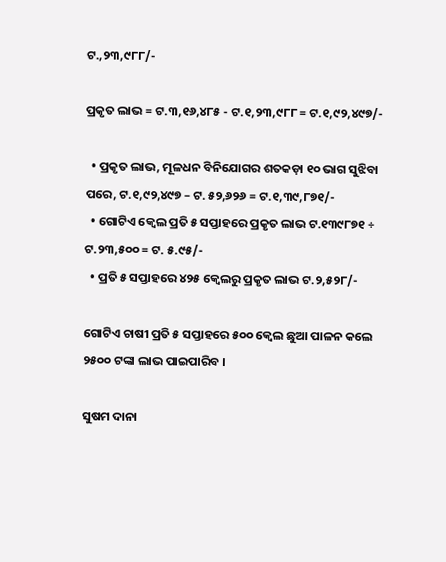ଟ.,୨୩,୯୮୮/-

ପ୍ରକୃତ ଲାଭ = ଟ.୩,୧୬,୪୮୫ - ଟ.୧,୨୩,୯୮୮ = ଟ.୧,୯୨,୪୯୭/-

  • ପ୍ରକୃତ ଲାଭ, ମୂଳଧନ ବିନିଯୋଗର ଶତକଡ଼ା ୧୦ ଭାଗ ସୁଝିବା ପରେ, ଟ.୧,୯୨,୪୯୭ – ଟ. ୫୨,୬୨୬ = ଟ.୧,୩୯,୮୭୧/-
  • ଗୋଟିଏ କ୍ଵେଲ ପ୍ରତି ୫ ସପ୍ତାହରେ ପ୍ରକୃତ ଲାଭ ଟ.୧୩୯୮୭୧ ÷ ଟ.୨୩,୫୦୦ = ଟ. ୫.୯୫/-
  • ପ୍ରତି ୫ ସପ୍ତାହରେ ୪୨୫ କ୍ଵେଲରୁ ପ୍ରକୃତ ଲାଭ ଟ.୨,୫୨୮/-

ଗୋଟିଏ ଚାଷୀ ପ୍ରତି ୫ ସପ୍ତାହରେ ୫୦୦ କ୍ଵେଲ ଛୁଆ ପାଳନ କଲେ ୨୫୦୦ ଟଙ୍କା ଲାଭ ପାଇପାରିବ ।

ସୁଷମ ଦାନା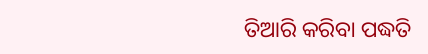ତିଆରି କରିବା ପଦ୍ଧତି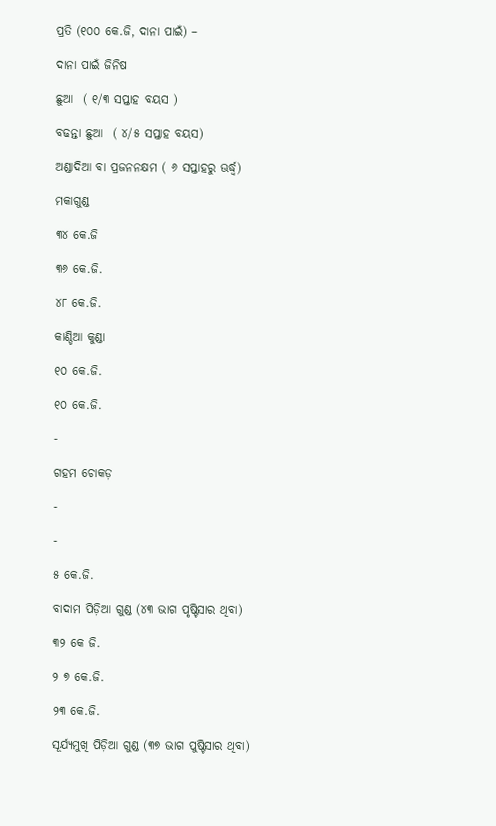ପ୍ରତି (୧୦୦ କେ.ଜି, ଦାନା ପାଇଁ) –

ଦାନା ପାଇଁ ଜିନିଷ

ଛୁଆ  ( ୧/୩ ସପ୍ତାହ ବୟସ )

ବଢନ୍ତା ଛୁଆ  ( ୪/୫ ସପ୍ତାହ ବୟସ)

ଅଣ୍ଡାଦିଆ ବା ପ୍ରଜନନକ୍ଷମ ( ୬ ସପ୍ତାହରୁ ଊର୍ଦ୍ଧ୍ଵ)

ମକାଗୁଣ୍ଡ

୩୪ କେ.ଜି

୩୬ କେ.ଜି.

୪୮ କେ.ଜି.

କାଣ୍ଡିଆ କୁଣ୍ଡା

୧୦ କେ.ଜି.

୧୦ କେ.ଜି.

-

ଗହମ ଚୋକଡ଼

-

-

୫ କେ.ଜି.

ବାଦାମ ପିଡ଼ିଆ ଗୁଣ୍ଡ (୪୩ ଭାଗ ପୃଷ୍ଟିସାର ଥିବା)

୩୨ କେ ଜି.

୨ ୭ କେ.ଜି.

୨୩ କେ.ଜି.

ସୂର୍ଯ୍ୟମୁଖି ପିଡ଼ିଆ ଗୁଣ୍ଡ (୩୭ ଭାଗ ପୁଷ୍ଟିସାର ଥିବା)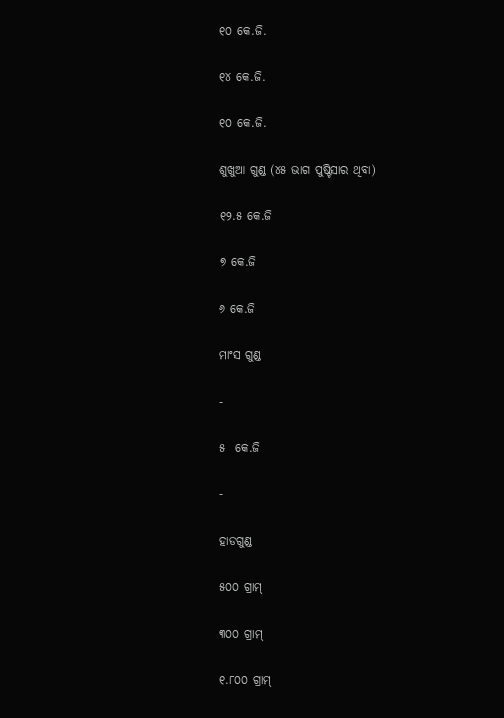୧୦ କେ.ଜି.

୧୪ କେ.ଜି.

୧୦ କେ.ଜି.

ଶୁଖୁଆ ଗୁଣ୍ଡ (୪୫ ଭାଗ ପୁଷ୍ଟିସାର ଥିବା)

୧୨.୫ କେ.ଜି

୭ କେ.ଜି

୬ କେ.ଜି

ମାଂସ ଗୁଣ୍ଡ

-

୫  କେ.ଜି

-

ହାଡଗୁଣ୍ଡ

୫୦୦ ଗ୍ରାମ୍

୩୦୦ ଗ୍ରାମ୍

୧.୮୦୦ ଗ୍ରାମ୍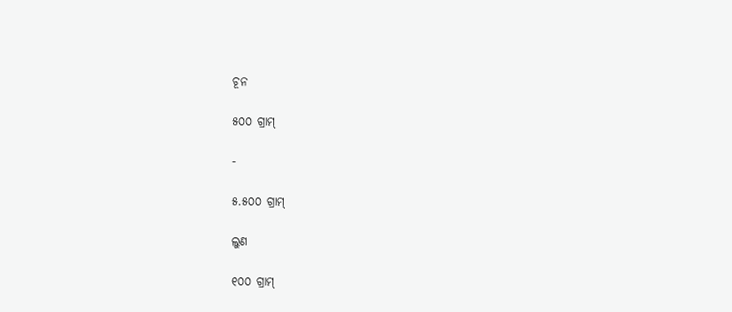ଚୂନ

୫୦୦ ଗ୍ରାମ୍

-

୫.୫୦୦ ଗ୍ରାମ୍

ଲୁଣ

୧୦୦ ଗ୍ରାମ୍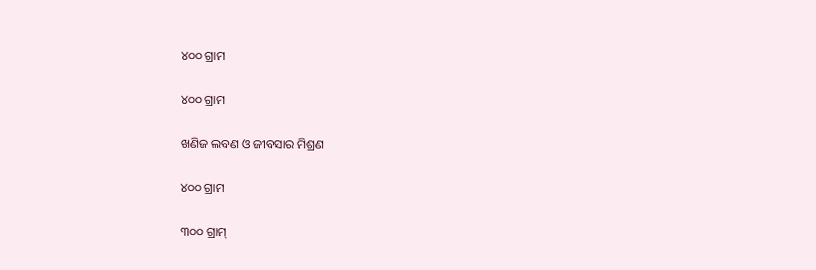୪୦୦ ଗ୍ରାମ

୪୦୦ ଗ୍ରାମ

ଖଣିଜ ଲବଣ ଓ ଜୀବସାର ମିଶ୍ରଣ

୪୦୦ ଗ୍ରାମ

୩୦୦ ଗ୍ରାମ୍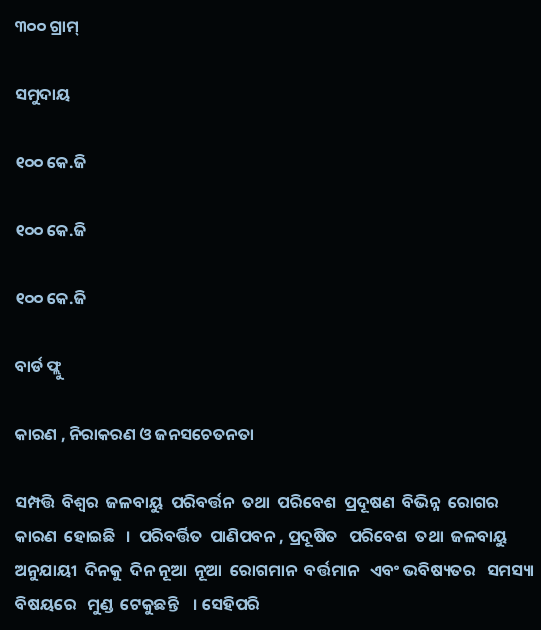୩୦୦ ଗ୍ରାମ୍

ସମୁଦାୟ

୧୦୦ କେ.ଜି

୧୦୦ କେ.ଜି

୧୦୦ କେ.ଜି

ବାର୍ଡ ଫ୍ଲୁ

କାରଣ , ନିରାକରଣ ଓ ଜନସଚେତନତା

ସମ୍ପତ୍ତି  ବିଶ୍ଵର  ଜଳବାୟୁ  ପରିବର୍ତ୍ତନ  ତଥା  ପରିବେଶ  ପ୍ରଦୂଷଣ  ବିଭିନ୍ନ  ରୋଗର  କାରଣ  ହୋଇଛି   ।  ପରିବର୍ତ୍ତିତ  ପାଣିପବନ , ପ୍ରଦୂଷିତ   ପରିବେଶ  ତଥା  ଜଳବାୟୁ   ଅନୁଯାୟୀ  ଦିନକୁ  ଦିନ ନୂଆ  ନୂଆ  ରୋଗମାନ  ବର୍ତ୍ତମାନ   ଏବଂ ଭବିଷ୍ୟତର   ସମସ୍ୟା  ବିଷୟରେ   ମୁଣ୍ଡ  ଟେକୁଛନ୍ତି    । ସେହିପରି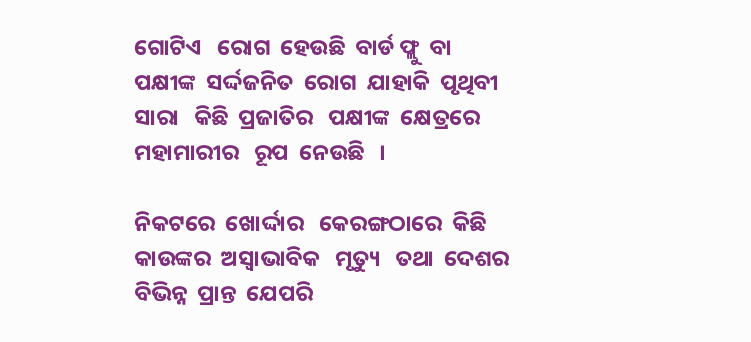ଗୋଟିଏ   ରୋଗ  ହେଉଛି  ବାର୍ଡ ଫ୍ଲୁ  ବା  ପକ୍ଷୀଙ୍କ  ସର୍ଦ୍ଦଜନିତ  ରୋଗ  ଯାହାକି  ପୃଥିବୀ   ସାରା   କିଛି  ପ୍ରଜାତିର   ପକ୍ଷୀଙ୍କ  କ୍ଷେତ୍ରରେ   ମହାମାରୀର   ରୂପ  ନେଉଛି   ।

ନିକଟରେ  ଖୋର୍ଦ୍ଦାର   କେରଙ୍ଗଠାରେ  କିଛି   କାଉଙ୍କର  ଅସ୍ଵାଭାବିକ   ମୃତ୍ୟୁ   ତଥା  ଦେଶର  ବିଭିନ୍ନ  ପ୍ରାନ୍ତ  ଯେପରି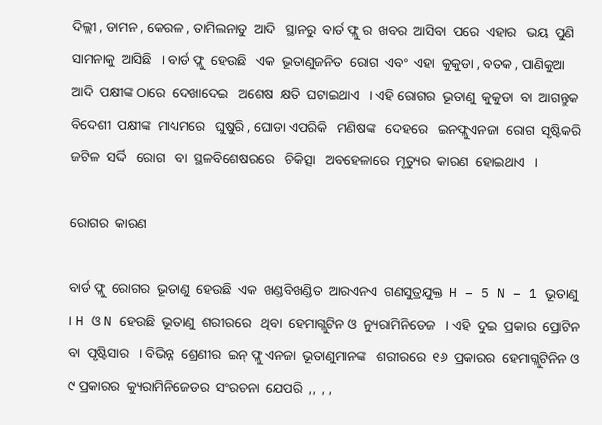ଦିଲ୍ଲୀ , ଡାମନ , କେରଳ , ତାମିଲନାଡୁ  ଆଦି   ସ୍ଥାନରୁ  ବାର୍ଡ ଫ୍ଲୁ ର  ଖବର  ଆସିବା  ପରେ  ଏହାର   ଭୟ  ପୁଣି  ସାମନାକୁ  ଆସିଛି   । ବାର୍ଡ ଫ୍ଲୁ  ହେଉଛି   ଏକ  ଭୂତାଣୁଜନିତ  ରୋଗ  ଏବଂ  ଏହା  କୁକୁଡା , ବତକ , ପାଣିକୁଆ  ଆଦି  ପକ୍ଷୀଙ୍କ ଠାରେ  ଦେଖାଦେଇ   ଅଶେଷ  କ୍ଷତି  ଘଟାଇଥାଏ   । ଏହି ରୋଗର  ଭୂତାଣୁ  କୁକୁଡା  ବା  ଆଗନ୍ତୁକ  ବିଦେଶୀ  ପକ୍ଷୀଙ୍କ  ମାଧ୍ୟମରେ   ଘୁଷୁରି , ଘୋଡା ଏପରିକି   ମଣିଷଙ୍କ   ଦେହରେ   ଇନଫ୍ଲୁଏନଜା  ରୋଗ  ସୃଷ୍ଟିକରି  ଜଟିଳ  ସର୍ଦ୍ଦି   ରୋଗ   ବା  ସ୍ଥଳବିଶେଷରରେ   ଚିକିତ୍ସା   ଅବହେଳାରେ  ମୃତ୍ୟୁର  କାରଣ  ହୋଇଥାଏ   ।

ରୋଗର  କାରଣ

ବାର୍ଡ ଫ୍ଲୁ  ରୋଗର  ଭୂତାଣୁ  ହେଉଛି  ଏକ  ଖଣ୍ଡବିଖଣ୍ଡିତ  ଆରଏନଏ  ଗଣସୁତ୍ରଯୁକ୍ତ  H – 5 N – 1 ଭୂତାଣୁ   । H ଓ N ହେଉଛି  ଭୂତାଣୁ  ଶରୀରରେ   ଥିବା  ହେମାଗ୍ଲୁଟିନ ଓ  ନ୍ୟୁରାମିନିଡେଜ   । ଏହି  ଦୁଇ  ପ୍ରକାର  ପ୍ରୋଟିନ  ବା  ପୃଷ୍ଟିସାର   । ବିଭିନ୍ନ  ଶ୍ରେଣୀର  ଇନ୍ ଫ୍ଲୁ ଏନଜା  ଭୂତାଣୁମାନଙ୍କ   ଶରୀରରେ  ୧୬  ପ୍ରକାରର  ହେମାଗ୍ଲୁଟିନିନ ଓ ୯ ପ୍ରକାରର  କ୍ୟୁରାମିନିଜେଡର  ସଂରଚନା  ଯେପରି  ,,  , ,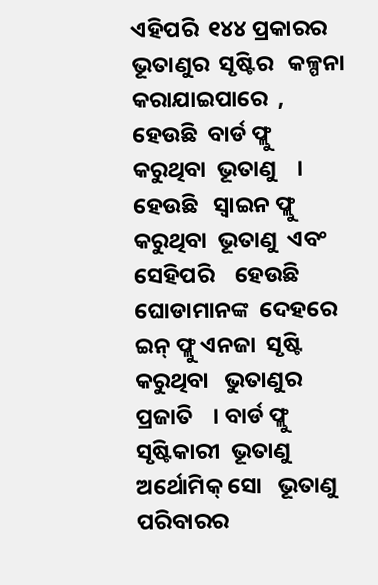ଏହିପରି  ୧୪୪ ପ୍ରକାରର  ଭୂତାଣୁର  ସୃଷ୍ଟିର   କଳ୍ପନା   କରାଯାଇପାରେ  , ହେଉଛି  ବାର୍ଡ ଫ୍ଲୁ  କରୁଥିବା  ଭୂତାଣୁ    । ହେଉଛି   ସ୍ଵାଇନ ଫ୍ଲୁ  କରୁଥିବା  ଭୂତାଣୁ  ଏବଂ  ସେହିପରି    ହେଉଛି  ଘୋଡାମାନଙ୍କ  ଦେହରେ  ଇନ୍ ଫ୍ଲୁ ଏନଜା  ସୃଷ୍ଟି  କରୁଥିବା   ଭୁତାଣୁର   ପ୍ରଜାତି    । ବାର୍ଡ ଫ୍ଲୁ   ସୃଷ୍ଟିକାରୀ  ଭୂତାଣୁ  ଅର୍ଥୋମିକ୍ ସୋ   ଭୂତାଣୁ  ପରିବାରର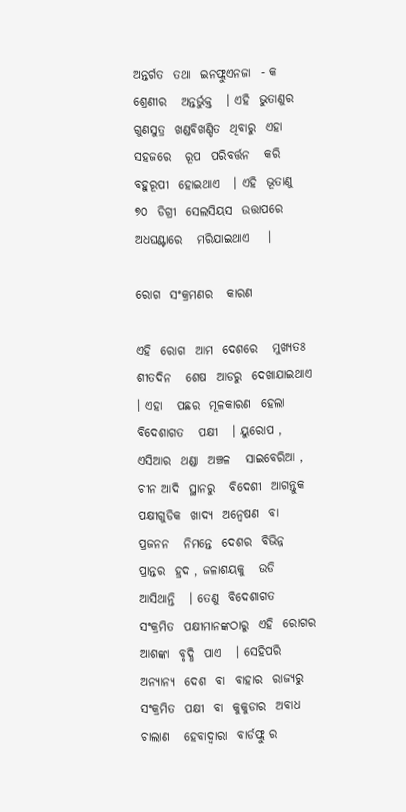ଅନ୍ତର୍ଗତ  ତଥା  ଇନଫ୍ଲୁଏନଜା  - କ ଶ୍ରେଣୀର   ଅନ୍ତର୍ଭୁକ୍ତ   । ଏହି  ଭୁତାଣୁର  ଗୁଣସୁତ୍ର  ଖଣ୍ଡବିଖଣ୍ଡିତ  ଥିବାରୁ  ଏହା  ସହଜରେ   ରୂପ  ପରିବର୍ତ୍ତନ   କରି  ବହୁରୂପୀ  ହୋଇଥାଏ   । ଏହି  ଭୂତାଣୁ  ୭୦  ଡିଗ୍ରୀ  ସେଲସିୟସ  ଉତ୍ତାପରେ   ଅଧଘଣ୍ଟାରେ   ମରିଯାଇଥାଏ    ।

ରୋଗ  ସଂକ୍ରମଣର   କାରଣ

ଏହି  ରୋଗ  ଆମ  ଦେଶରେ   ମୁଖ୍ୟତଃ  ଶୀତଦିନ   ଶେଷ  ଆଡରୁ  ଦେଖାଯାଇଥାଏ   । ଏହା   ପଛର  ମୂଳକାରଣ  ହେଲା  ବିଦେଶାଗତ   ପକ୍ଷୀ   । ୟୁରୋପ , ଏସିଆର  ଥଣ୍ଡା  ଅଞ୍ଚଳ   ସାଇବେରିଆ , ଚୀନ ଆଦି  ସ୍ଥାନରୁ   ବିଦେଶୀ  ଆଗନ୍ତୁକ  ପକ୍ଷୀଗୁଡିକ  ଖାଦ୍ୟ  ଅନ୍ଵେଷଣ  ବା  ପ୍ରଜନନ   ନିମନ୍ତେ  ଦେଶର  ବିଭିନ୍ନ  ପ୍ରାନ୍ତର  ହ୍ରଦ , ଜଳାଶୟକୁ   ଉଡି  ଆସିଥାନ୍ତି   । ତେଣୁ  ବିଦେଶାଗତ  ସଂକ୍ରମିତ  ପକ୍ଷୀମାନଙ୍କଠାରୁ  ଏହି  ରୋଗର  ଆଶଙ୍କା  ବୃଦ୍ଧି  ପାଏ   । ସେହିପରି  ଅନ୍ୟାନ୍ୟ  ଦେଶ  ବା  ବାହାର  ରାଜ୍ୟରୁ  ସଂକ୍ରମିତ  ପକ୍ଷୀ  ବା  କୁକୁଡାର  ଅବାଧ  ଚାଲାଣ   ହେବାଦ୍ଵାରା  ବାର୍ଡଫ୍ଲୁ ର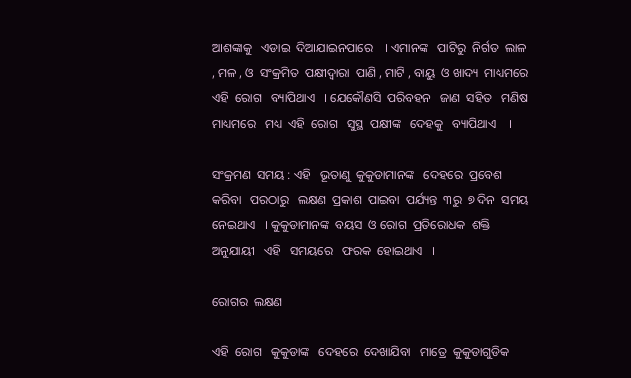ଆଶଙ୍କାକୁ   ଏଡାଇ  ଦିଆଯାଇନପାରେ    । ଏମାନଙ୍କ   ପାଟିରୁ  ନିର୍ଗତ  ଲାଳ , ମଳ , ଓ  ସଂକ୍ରମିତ  ପକ୍ଷୀଦ୍ଵାରା  ପାଣି , ମାଟି , ବାୟୁ  ଓ ଖାଦ୍ୟ  ମାଧ୍ୟମରେ  ଏହି  ରୋଗ   ବ୍ୟାପିଥାଏ   । ଯେକୌଣସି  ପରିବହନ   ଜାଣ  ସହିତ   ମଣିଷ   ମାଧ୍ୟମରେ   ମଧ୍ୟ  ଏହି  ରୋଗ   ସୁସ୍ଥ  ପକ୍ଷୀଙ୍କ   ଦେହକୁ   ବ୍ୟାପିଥାଏ    ।

ସଂକ୍ରମଣ  ସମୟ : ଏହି   ଭୂତାଣୁ  କୁକୁଡାମାନଙ୍କ   ଦେହରେ  ପ୍ରବେଶ  କରିବା   ପରଠାରୁ   ଲକ୍ଷଣ  ପ୍ରକାଶ  ପାଇବା  ପର୍ଯ୍ୟନ୍ତ  ୩ରୁ  ୭ ଦିନ  ସମୟ  ନେଇଥାଏ   । କୁକୁଡାମାନଙ୍କ  ବୟସ  ଓ ରୋଗ  ପ୍ରତିରୋଧକ  ଶକ୍ତି  ଅନୁଯାୟୀ   ଏହି   ସମୟରେ   ଫରକ  ହୋଇଥାଏ   ।

ରୋଗର  ଲକ୍ଷଣ

ଏହି  ରୋଗ   କୁକୁଡାଙ୍କ   ଦେହରେ  ଦେଖାଯିବା   ମାତ୍ରେ  କୁକୁଡାଗୁଡିକ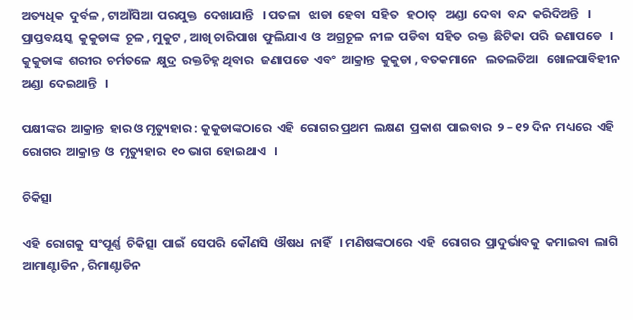ଅତ୍ୟଧିକ  ଦୁର୍ବଳ , ଟାଆଁସିଆ  ପରଯୁକ୍ତ  ଦେଖାଯାନ୍ତି   । ପତଳା   ଝାଡା  ହେବା  ସହିତ   ହଠାତ୍   ଅଣ୍ଡା  ଦେବା  ବନ୍ଦ  କରିଦିଅନ୍ତି   । ପ୍ରାପ୍ତବୟସ୍କ  କୁକୁଡାଙ୍କ  ଚୂଳ , ମୁକୁଟ , ଆଖି ଚାରିପାଖ  ଫୁଲିଯାଏ  ଓ  ଅଗ୍ରଚୂଳ  ନୀଳ  ପଡିବା  ସହିତ  ରକ୍ତ  ଛିଟିକା  ପରି  ଜଣାପଡେ   । କୁକୁଡାଙ୍କ  ଶରୀର  ଚର୍ମତଳେ  କ୍ଷୁଦ୍ର  ରକ୍ତଚିହ୍ନ ଥିବାର   ଜଣାପଡେ  ଏବଂ  ଆକ୍ରାନ୍ତ  କୁକୁଡା , ବତକମାନେ   ଲତଲତିଆ   ଖୋଳପାବିହୀନ  ଅଣ୍ଡା  ଦେଇଥାନ୍ତି   ।

ପକ୍ଷୀଙ୍କର  ଆକ୍ରାନ୍ତ  ହାର ଓ ମୃତ୍ୟୁହାର : କୁକୁଡାଙ୍କଠାରେ  ଏହି  ରୋଗର ପ୍ରଥମ  ଲକ୍ଷଣ  ପ୍ରକାଶ  ପାଇବାର  ୨ – ୧୨ ଦିନ  ମଧ୍ୟରେ  ଏହି  ରୋଗର  ଆକ୍ରାନ୍ତ  ଓ  ମୃତ୍ୟୁହାର  ୧୦ ଭାଗ  ହୋଇଥାଏ   ।

ଚିକିତ୍ସା

ଏହି  ରୋଗକୁ  ସଂପୂର୍ଣ୍ଣ  ଚିକିତ୍ସା  ପାଇଁ  ସେପରି  କୌଣସି  ଔଷଧ  ନାହିଁ   । ମଣିଷଙ୍କଠାରେ  ଏହି  ରୋଗର  ପ୍ରାଦୁର୍ଭାବକୁ  କମାଇବା  ଲାଗି   ଆମାଣ୍ଟାଡିନ , ରିମାଣ୍ଟାଡିନ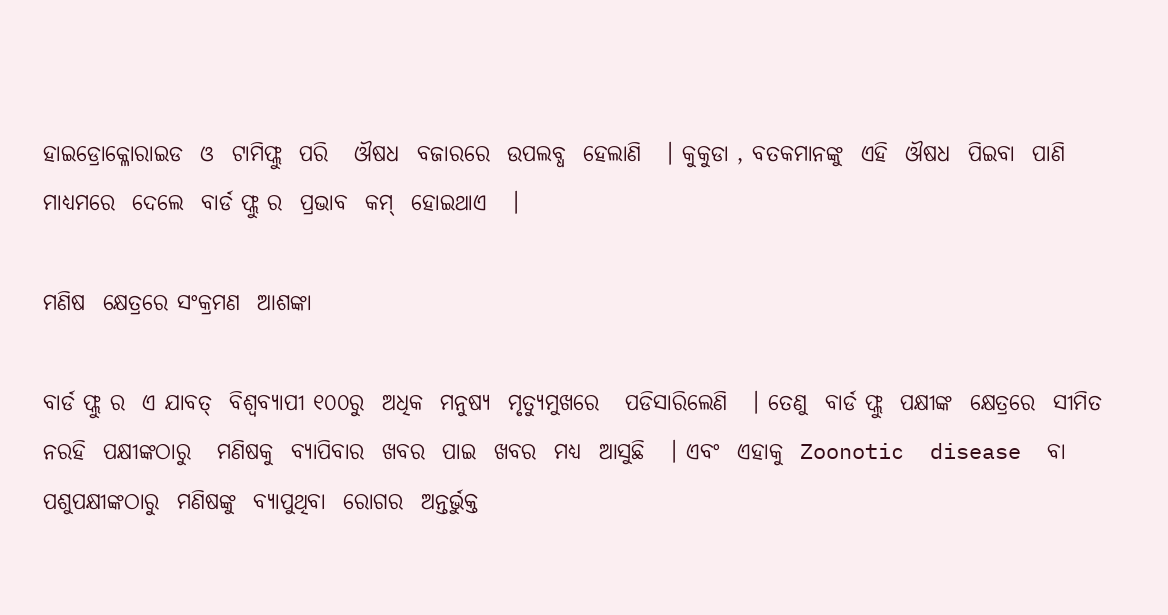ହାଇଡ୍ରୋକ୍ଳୋରାଇଡ  ଓ  ଟାମିଫ୍ଲୁ  ପରି   ଔଷଧ  ବଜାରରେ  ଉପଲବ୍ଧ  ହେଲାଣି   । କୁକୁଡା , ବତକମାନଙ୍କୁ  ଏହି  ଔଷଧ  ପିଇବା  ପାଣି  ମାଧ୍ୟମରେ  ଦେଲେ  ବାର୍ଡ ଫ୍ଲୁ ର  ପ୍ରଭାବ  କମ୍  ହୋଇଥାଏ   ।

ମଣିଷ  କ୍ଷେତ୍ରରେ ସଂକ୍ରମଣ  ଆଶଙ୍କା

ବାର୍ଡ ଫ୍ଲୁ ର  ଏ ଯାବତ୍  ବିଶ୍ୱବ୍ୟାପୀ ୧୦୦ରୁ  ଅଧିକ  ମନୁଷ୍ୟ  ମୃତ୍ୟୁମୁଖରେ   ପଡିସାରିଲେଣି   । ତେଣୁ  ବାର୍ଡ ଫ୍ଲୁ  ପକ୍ଷୀଙ୍କ  କ୍ଷେତ୍ରରେ  ସୀମିତ  ନରହି  ପକ୍ଷୀଙ୍କଠାରୁ   ମଣିଷକୁ  ବ୍ୟାପିବାର  ଖବର  ପାଇ  ଖବର  ମଧ୍ୟ  ଆସୁଛି   । ଏବଂ  ଏହାକୁ  Zoonotic  disease  ବା  ପଶୁପକ୍ଷୀଙ୍କଠାରୁ  ମଣିଷଙ୍କୁ  ବ୍ୟାପୁଥିବା  ରୋଗର  ଅନ୍ତର୍ଭୁକ୍ତ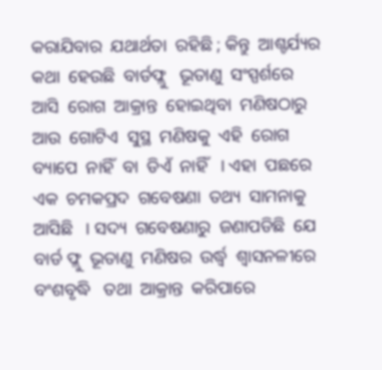କରାଯିବାର  ଯଥାର୍ଥତା  ରହିଛି ; କିନ୍ତୁ  ଆଶ୍ଚର୍ଯ୍ୟର  କଥା  ହେଉଛି  ବାର୍ଡଫ୍ଲୁ   ଭୂତାଣୁ  ସଂସ୍ପର୍ଶରେ  ଆସି  ରୋଗ  ଆକ୍ରାନ୍ତ  ହୋଇଥିବା  ମଣିଷଠାରୁ  ଆଉ  ଗୋଟିଏ  ସୁସ୍ଥ  ମଣିଷକୁ  ଏହି  ରୋଗ  ବ୍ୟାପେ  ନାହିଁ  ବା  ଡିଏଁ  ନାହିଁ   । ଏହା  ପଛରେ  ଏକ  ଚମକପ୍ରଦ  ଗବେଷଣା  ତଥ୍ୟ  ସାମନାକୁ  ଆସିଛି   । ସଦ୍ୟ  ଗବେଷଣାରୁ  ଜଣାପଡିଛି  ଯେ  ବାର୍ଡ ଫ୍ଲୁ  ଭୂତାଣୁ  ମଣିଷର  ଉର୍ଦ୍ଧ୍ଵ  ଶ୍ଵାସନଳୀରେ  ବଂଶବୃଦ୍ଧି   ତଥା  ଆକ୍ରାନ୍ତ  କରିପାରେ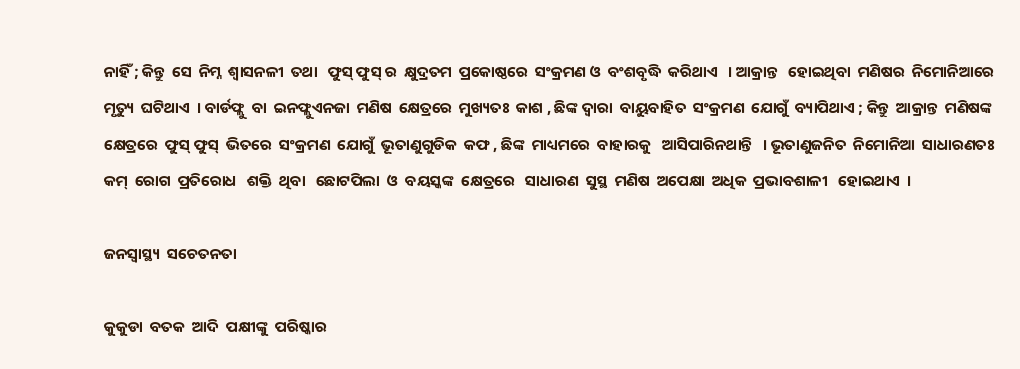ନାହିଁ ; କିନ୍ତୁ  ସେ  ନିମ୍ନ  ଶ୍ଵାସନଳୀ  ତଥା   ଫୁସ୍ ଫୁସ୍ ର  କ୍ଷୁଦ୍ରତମ  ପ୍ରକୋଷ୍ଠରେ  ସଂକ୍ରମଣ ଓ  ବଂଶବୃଦ୍ଧି  କରିଥାଏ   । ଆକ୍ରାନ୍ତ   ହୋଇଥିବା  ମଣିଷର  ନିମୋନିଆରେ  ମୃତ୍ୟୁ  ଘଟିଥାଏ  । ବାର୍ଡଫ୍ଲୁ  ବା  ଇନଫ୍ଲୁଏନଜା  ମଣିଷ  କ୍ଷେତ୍ରରେ  ମୁଖ୍ୟତଃ  କାଶ , ଛିଙ୍କ ଦ୍ଵାରା  ବାୟୁବାହିତ  ସଂକ୍ରମଣ  ଯୋଗୁଁ  ବ୍ୟାପିଥାଏ ; କିନ୍ତୁ  ଆକ୍ରାନ୍ତ  ମଣିଷଙ୍କ  କ୍ଷେତ୍ରରେ  ଫୁସ୍ ଫୁସ୍  ଭିତରେ  ସଂକ୍ରମଣ  ଯୋଗୁଁ  ଭୂତାଣୁଗୁଡିକ  କଫ , ଛିଙ୍କ  ମାଧ୍ୟମରେ  ବାହାରକୁ   ଆସିପାରିନଥାନ୍ତି   । ଭୂତାଣୁଜନିତ  ନିମୋନିଆ  ସାଧାରଣତଃ  କମ୍  ରୋଗ  ପ୍ରତିରୋଧ   ଶକ୍ତି  ଥିବା   ଛୋଟପିଲା  ଓ  ବୟସ୍କଙ୍କ  କ୍ଷେତ୍ରରେ   ସାଧାରଣ  ସୁସ୍ଥ  ମଣିଷ  ଅପେକ୍ଷା  ଅଧିକ  ପ୍ରଭାବଶାଳୀ   ହୋଇଥାଏ  ।

ଜନସ୍ୱାସ୍ଥ୍ୟ  ସଚେତନତା

କୁକୁଡା  ବତକ  ଆଦି  ପକ୍ଷୀଙ୍କୁ  ପରିଷ୍କାର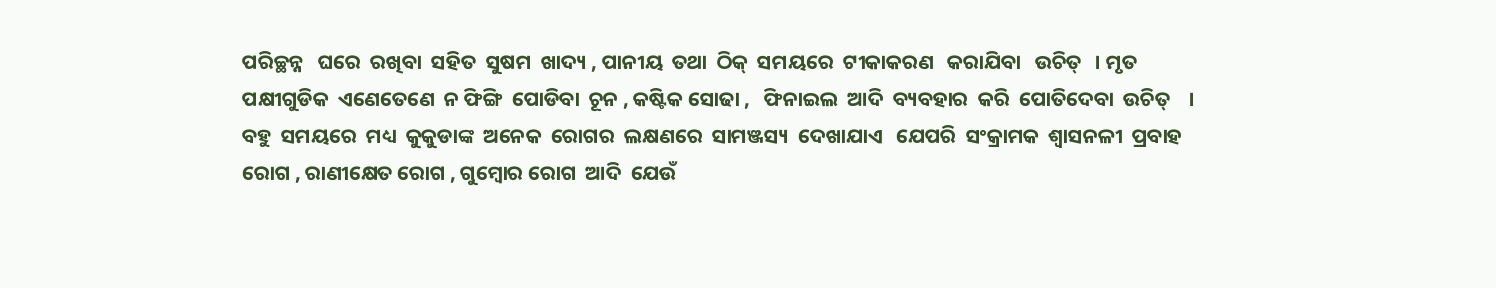ପରିଚ୍ଛନ୍ନ   ଘରେ  ରଖିବା  ସହିତ  ସୁଷମ  ଖାଦ୍ୟ , ପାନୀୟ  ତଥା  ଠିକ୍  ସମୟରେ  ଟୀକାକରଣ   କରାଯିବା   ଉଚିତ୍   । ମୃତ  ପକ୍ଷୀଗୁଡିକ  ଏଣେତେଣେ  ନ ଫିଙ୍ଗି  ପୋଡିବା  ଚୂନ , କଷ୍ଟିକ ସୋଢା ,   ଫିନାଇଲ  ଆଦି  ବ୍ୟବହାର  କରି  ପୋତିଦେବା  ଉଚିତ୍    । ବହୁ  ସମୟରେ  ମଧ୍ୟ  କୁକୁଡାଙ୍କ  ଅନେକ  ରୋଗର  ଲକ୍ଷଣରେ  ସାମଞ୍ଜସ୍ୟ  ଦେଖାଯାଏ   ଯେପରି  ସଂକ୍ରାମକ  ଶ୍ଵାସନଳୀ  ପ୍ରବାହ  ରୋଗ , ରାଣୀକ୍ଷେତ ରୋଗ , ଗୁମ୍ବୋର ରୋଗ  ଆଦି  ଯେଉଁ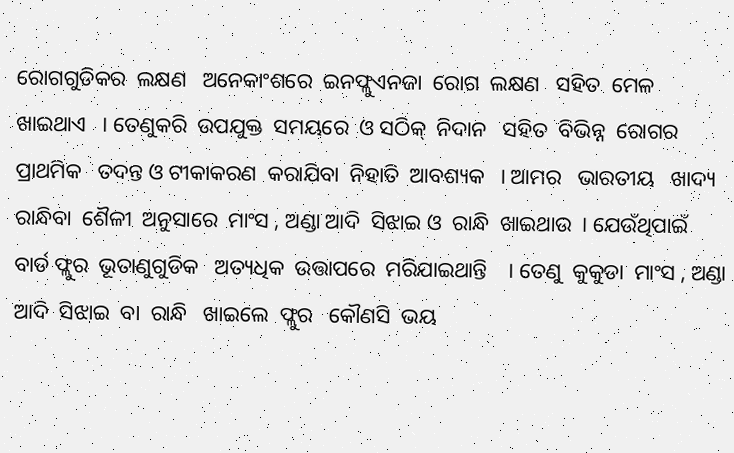ରୋଗଗୁଡିକର  ଲକ୍ଷଣ   ଅନେକାଂଶରେ  ଇନଫ୍ଲୁଏନଜା  ରୋଗ  ଲକ୍ଷଣ   ସହିତ  ମେଳ  ଖାଇଥାଏ   । ତେଣୁକରି  ଉପଯୁକ୍ତ  ସମୟରେ  ଓ ସଠିକ୍  ନିଦାନ   ସହିତ  ବିଭିନ୍ନ  ରୋଗର  ପ୍ରାଥମିକ   ତଦନ୍ତ ଓ ଟୀକାକରଣ  କରାଯିବା  ନିହାତି  ଆବଶ୍ୟକ   । ଆମର   ଭାରତୀୟ   ଖାଦ୍ୟ  ରାନ୍ଧିବା  ଶୈଳୀ  ଅନୁସାରେ  ମାଂସ , ଅଣ୍ଡା ଆଦି  ସିଝାଇ ଓ  ରାନ୍ଧି  ଖାଇଥାଉ  । ଯେଉଁଥିପାଇଁ  ବାର୍ଡ ଫ୍ଲୁର  ଭୂତାଣୁଗୁଡିକ   ଅତ୍ୟଧିକ  ଉତ୍ତାପରେ  ମରିଯାଇଥାନ୍ତି    । ତେଣୁ  କୁକୁଡା  ମାଂସ , ଅଣ୍ଡା  ଆଦି  ସିଝାଇ  ବା  ରାନ୍ଧି   ଖାଇଲେ  ଫ୍ଲୁର   କୌଣସି  ଭୟ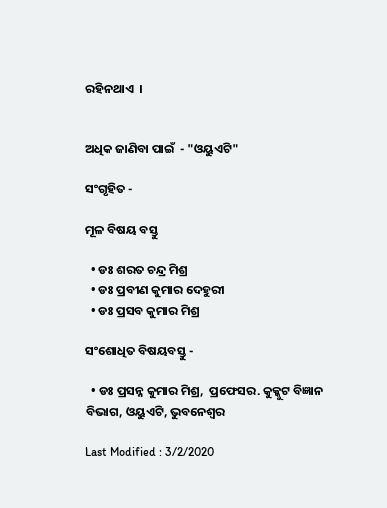ରହିନଥାଏ  ।


ଅଧିକ ଜାଣିବା ପାଇଁ  - "ଓୟୁଏଟି"

ସଂଗୃହିତ -

ମୂଳ ବିଷୟ ବସ୍ତୁ

  • ଡଃ ଶରତ ଚନ୍ଦ୍ର ମିଶ୍ର
  • ଡଃ ପ୍ରବୀଣ କୁମାର ଦେହୁରୀ
  • ଡଃ ପ୍ରସବ କୁମାର ମିଶ୍ର

ସଂଶୋଧିତ ବିଷୟବସ୍ତୁ -

  • ଡଃ ପ୍ରସନ୍ନ କୁମାର ମିଶ୍ର,  ପ୍ରଫେସର. କୁକ୍କୁଟ ବିଜ୍ଞାନ ବିଭାଗ, ଓୟୁଏଟି, ଭୁବନେଶ୍ଵର

Last Modified : 3/2/2020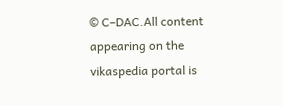© C–DAC.All content appearing on the vikaspedia portal is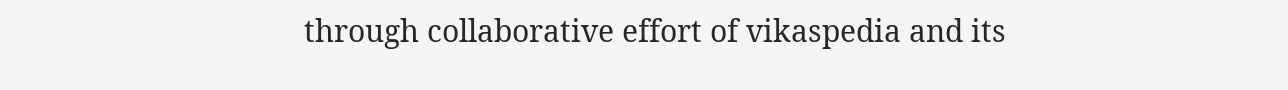through collaborative effort of vikaspedia and its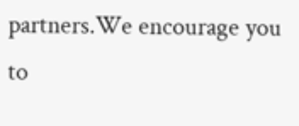partners.We encourage you to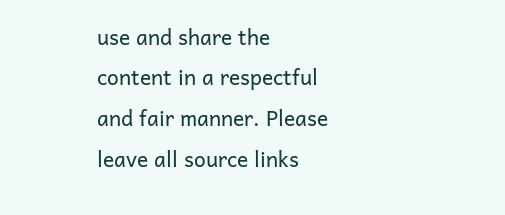use and share the content in a respectful and fair manner. Please leave all source links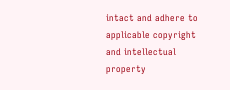intact and adhere to applicable copyright and intellectual property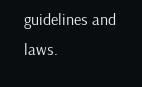guidelines and laws.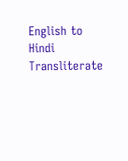English to Hindi Transliterate